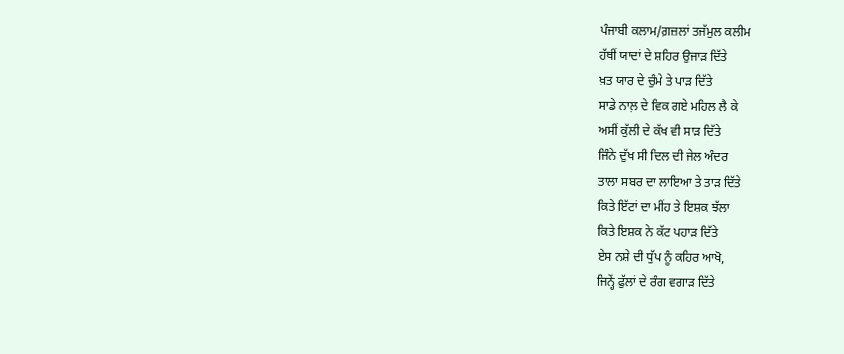ਪੰਜਾਬੀ ਕਲਾਮ/ਗ਼ਜ਼ਲਾਂ ਤਜੱਮੁਲ ਕਲੀਮ
ਹੱਥੀਂ ਯਾਦਾਂ ਦੇ ਸ਼ਹਿਰ ਉਜਾੜ ਦਿੱਤੇ
ਖ਼ਤ ਯਾਰ ਦੇ ਚੁੰਮੇ ਤੇ ਪਾੜ ਦਿੱਤੇ
ਸਾਡੇ ਨਾਲ਼ ਦੇ ਵਿਕ ਗਏ ਮਹਿਲ ਲੈ ਕੇ
ਅਸੀਂ ਕੁੱਲੀ ਦੇ ਕੱਖ ਵੀ ਸਾੜ ਦਿੱਤੇ
ਜਿੰਨੇ ਦੁੱਖ ਸੀ ਦਿਲ ਦੀ ਜੇਲ ਅੰਦਰ
ਤਾਲਾ ਸਬਰ ਦਾ ਲਾਇਆ ਤੇ ਤਾੜ ਦਿੱਤੇ
ਕਿਤੇ ਇੱਟਾਂ ਦਾ ਮੀਂਹ ਤੇ ਇਸ਼ਕ ਝੱਲਾ
ਕਿਤੇ ਇਸ਼ਕ ਨੇ ਕੱਟ ਪਹਾੜ ਦਿੱਤੇ
ਏਸ ਨਸ਼ੇ ਦੀ ਧੁੱਪ ਨੂੰ ਕਹਿਰ ਆਖੋ,
ਜਿਨ੍ਹੇਂ ਫੁੱਲਾਂ ਦੇ ਰੰਗ ਵਗਾੜ ਦਿੱਤੇ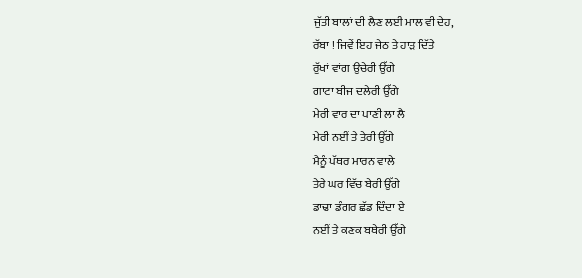ਜੁੱਤੀ ਬਾਲਾਂ ਦੀ ਲੈਣ ਲਈ ਮਾਲ ਵੀ ਦੇਹ,
ਰੱਬਾ ! ਜਿਵੇਂ ਇਹ ਜੇਠ ਤੇ ਹਾੜ ਦਿੱਤੇ
ਰੁੱਖਾਂ ਵਾਂਗ ਉਚੇਰੀ ਉੱਗੇ
ਗਾਟਾ ਬੀਜ ਦਲੇਰੀ ਉੱਗੇ
ਮੇਰੀ ਵਾਰ ਦਾ ਪਾਣੀ ਲਾ ਲੈ
ਮੇਰੀ ਨਈਂ ਤੇ ਤੇਰੀ ਉੱਗੇ
ਮੈਨੂੰ ਪੱਥਰ ਮਾਰਨ ਵਾਲੇ
ਤੇਰੇ ਘਰ ਵਿੱਚ ਬੇਰੀ ਉੱਗੇ
ਡਾਢਾ ਡੰਗਰ ਛੱਡ ਦਿੰਦਾ ਏ
ਨਈਂ ਤੇ ਕਣਕ ਬਥੇਰੀ ਉੱਗੇ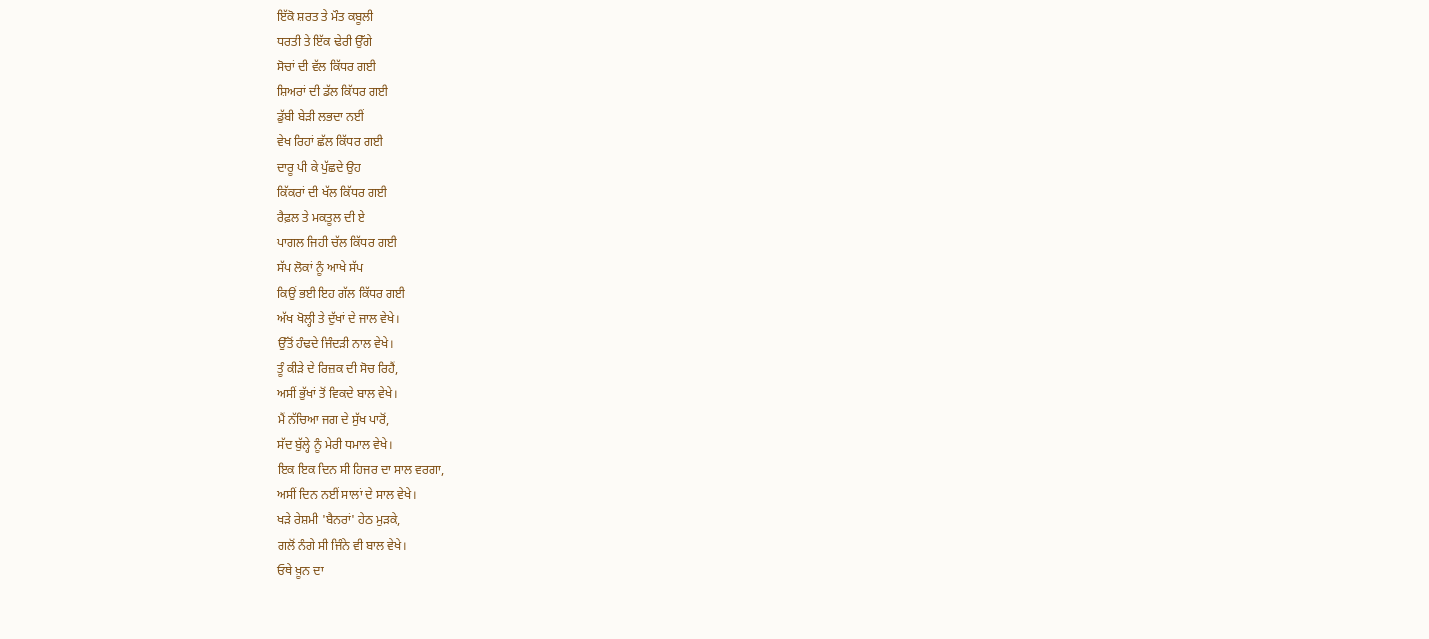ਇੱਕੋ ਸ਼ਰਤ ਤੇ ਮੌਤ ਕਬੂਲੀ
ਧਰਤੀ ਤੇ ਇੱਕ ਢੇਰੀ ਉੱਗੇ
ਸੋਚਾਂ ਦੀ ਵੱਲ ਕਿੱਧਰ ਗਈ
ਸ਼ਿਅਰਾਂ ਦੀ ਡੱਲ ਕਿੱਧਰ ਗਈ
ਡੁੱਬੀ ਬੇੜੀ ਲਭਦਾ ਨਈਂ
ਵੇਖ ਰਿਹਾਂ ਛੱਲ ਕਿੱਧਰ ਗਈ
ਦਾਰੂ ਪੀ ਕੇ ਪੁੱਛਦੇ ਉਹ
ਕਿੱਕਰਾਂ ਦੀ ਖੱਲ ਕਿੱਧਰ ਗਈ
ਰੈਫ਼ਲ ਤੇ ਮਕਤੂਲ ਦੀ ਏ
ਪਾਗਲ ਜਿਹੀ ਚੱਲ ਕਿੱਧਰ ਗਈ
ਸੱਪ ਲੋਕਾਂ ਨੂੰ ਆਖੇ ਸੱਪ
ਕਿਉਂ ਭਈ ਇਹ ਗੱਲ ਕਿੱਧਰ ਗਈ
ਅੱਖ ਖੋਲ੍ਹੀ ਤੇ ਦੁੱਖਾਂ ਦੇ ਜਾਲ ਵੇਖੇ।
ਉੱਤੋਂ ਹੰਢਦੇ ਜਿੰਦੜੀ ਨਾਲ ਵੇਖੇ।
ਤੂੰ ਕੀੜੇ ਦੇ ਰਿਜ਼ਕ ਦੀ ਸੋਚ ਰਿਹੈਂ,
ਅਸੀਂ ਭੁੱਖਾਂ ਤੋਂ ਵਿਕਦੇ ਬਾਲ ਵੇਖੇ।
ਮੈਂ ਨੱਚਿਆ ਜਗ ਦੇ ਸੁੱਖ ਪਾਰੋਂ,
ਸੱਦ ਬੁੱਲ੍ਹੇ ਨੂੰ ਮੇਰੀ ਧਮਾਲ ਵੇਖੇ।
ਇਕ ਇਕ ਦਿਨ ਸੀ ਹਿਜਰ ਦਾ ਸਾਲ ਵਰਗਾ,
ਅਸੀਂ ਦਿਨ ਨਈਂ ਸਾਲਾਂ ਦੇ ਸਾਲ ਵੇਖੇ।
ਖੜੇ ਰੇਸ਼ਮੀ 'ਬੈਨਰਾਂ' ਹੇਠ ਮੁੜਕੇ,
ਗਲੋਂ ਨੰਗੇ ਸੀ ਜਿੰਨੇ ਵੀ ਬਾਲ ਵੇਖੇ।
ਓਥੇ ਖ਼ੂਨ ਦਾ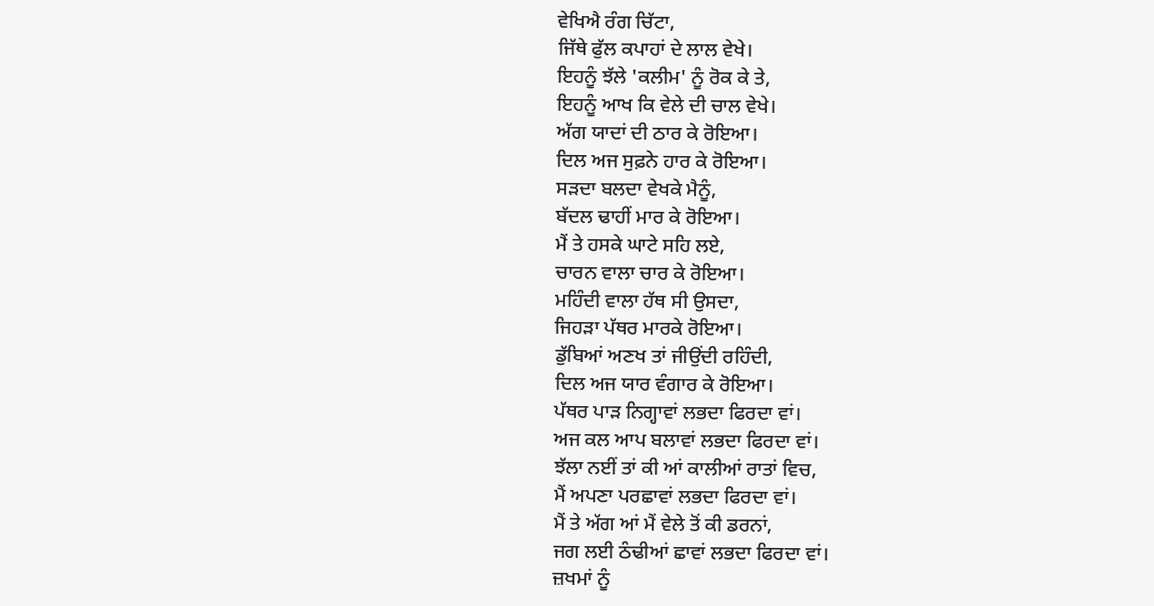ਵੇਖਿਐ ਰੰਗ ਚਿੱਟਾ,
ਜਿੱਥੇ ਫੁੱਲ ਕਪਾਹਾਂ ਦੇ ਲਾਲ ਵੇਖੇ।
ਇਹਨੂੰ ਝੱਲੇ 'ਕਲੀਮ' ਨੂੰ ਰੋਕ ਕੇ ਤੇ,
ਇਹਨੂੰ ਆਖ ਕਿ ਵੇਲੇ ਦੀ ਚਾਲ ਵੇਖੇ।
ਅੱਗ ਯਾਦਾਂ ਦੀ ਠਾਰ ਕੇ ਰੋਇਆ।
ਦਿਲ ਅਜ ਸੁਫ਼ਨੇ ਹਾਰ ਕੇ ਰੋਇਆ।
ਸੜਦਾ ਬਲਦਾ ਵੇਖਕੇ ਮੈਨੂੰ,
ਬੱਦਲ ਢਾਹੀਂ ਮਾਰ ਕੇ ਰੋਇਆ।
ਮੈਂ ਤੇ ਹਸਕੇ ਘਾਟੇ ਸਹਿ ਲਏ,
ਚਾਰਨ ਵਾਲਾ ਚਾਰ ਕੇ ਰੋਇਆ।
ਮਹਿੰਦੀ ਵਾਲਾ ਹੱਥ ਸੀ ਉਸਦਾ,
ਜਿਹੜਾ ਪੱਥਰ ਮਾਰਕੇ ਰੋਇਆ।
ਡੁੱਬਿਆਂ ਅਣਖ ਤਾਂ ਜੀਉਂਦੀ ਰਹਿੰਦੀ,
ਦਿਲ ਅਜ ਯਾਰ ਵੰਗਾਰ ਕੇ ਰੋਇਆ।
ਪੱਥਰ ਪਾੜ ਨਿਗ੍ਹਾਵਾਂ ਲਭਦਾ ਫਿਰਦਾ ਵਾਂ।
ਅਜ ਕਲ ਆਪ ਬਲਾਵਾਂ ਲਭਦਾ ਫਿਰਦਾ ਵਾਂ।
ਝੱਲਾ ਨਈਂ ਤਾਂ ਕੀ ਆਂ ਕਾਲੀਆਂ ਰਾਤਾਂ ਵਿਚ,
ਮੈਂ ਅਪਣਾ ਪਰਛਾਵਾਂ ਲਭਦਾ ਫਿਰਦਾ ਵਾਂ।
ਮੈਂ ਤੇ ਅੱਗ ਆਂ ਮੈਂ ਵੇਲੇ ਤੋਂ ਕੀ ਡਰਨਾਂ,
ਜਗ ਲਈ ਠੰਢੀਆਂ ਛਾਵਾਂ ਲਭਦਾ ਫਿਰਦਾ ਵਾਂ।
ਜ਼ਖਮਾਂ ਨੂੰ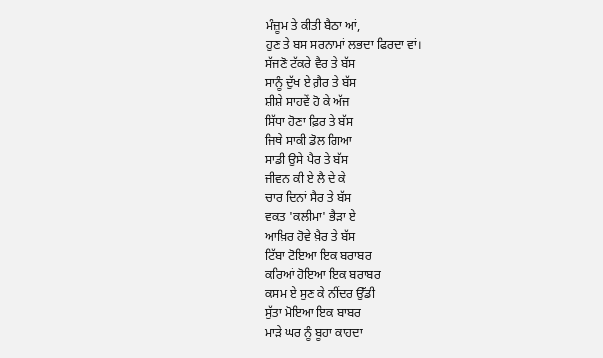ਮੰਜ਼ੂਮ ਤੇ ਕੀਤੀ ਬੈਠਾ ਆਂ,
ਹੁਣ ਤੇ ਬਸ ਸਰਨਾਮਾਂ ਲਭਦਾ ਫਿਰਦਾ ਵਾਂ।
ਸੱਜਣੋ ਟੱਕਰੇ ਵੈਰ ਤੇ ਬੱਸ
ਸਾਨੂੰ ਦੁੱਖ ਏ ਗ਼ੈਰ ਤੇ ਬੱਸ
ਸ਼ੀਸ਼ੇ ਸਾਹਵੇਂ ਹੋ ਕੇ ਅੱਜ
ਸਿੱਧਾ ਹੋਣਾ ਫ਼ਿਰ ਤੇ ਬੱਸ
ਜਿਥੇ ਸਾਕੀ ਡੋਲ ਗਿਆ
ਸਾਡੀ ਉਸੇ ਪੈਰ ਤੇ ਬੱਸ
ਜੀਵਨ ਕੀ ਏ ਲੈ ਦੇ ਕੇ
ਚਾਰ ਦਿਨਾਂ ਸੈਰ ਤੇ ਬੱਸ
ਵਕਤ 'ਕਲੀਮਾ' ਭੈੜਾ ਏ
ਆਖ਼ਿਰ ਹੋਵੇ ਖ਼ੈਰ ਤੇ ਬੱਸ
ਟਿੱਬਾ ਟੋਇਆ ਇਕ ਬਰਾਬਰ
ਕਰਿਆਂ ਹੋਇਆ ਇਕ ਬਰਾਬਰ
ਕਸਮ ਏ ਸੁਣ ਕੇ ਨੀਂਦਰ ਉੱਡੀ
ਸੁੱਤਾ ਮੋਇਆ ਇਕ ਬਾਬਰ
ਮਾੜੇ ਘਰ ਨੂੰ ਬੂਹਾ ਕਾਹਦਾ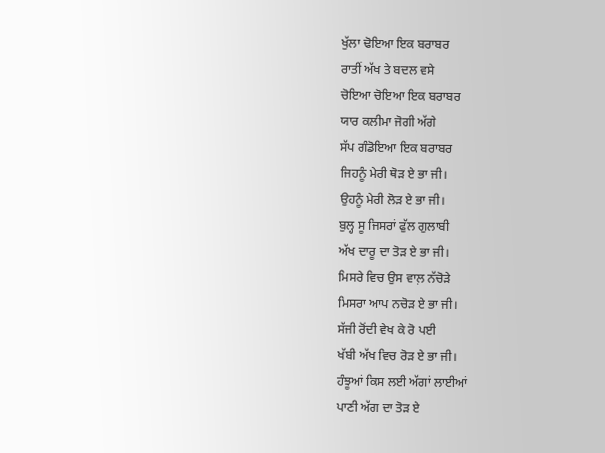ਖੁੱਲਾ ਢੋਇਆ ਇਕ ਬਰਾਬਰ
ਰਾਤੀਂ ਅੱਖ ਤੇ ਬਦਲ ਵਸੇ
ਚੋਇਆ ਚੋਇਆ ਇਕ ਬਰਾਬਰ
ਯਾਰ ਕਲੀਮਾ ਜੋਗੀ ਅੱਗੇ
ਸੱਪ ਗੰਡੋਇਆ ਇਕ ਬਰਾਬਰ
ਜਿਹਨੂੰ ਮੇਰੀ ਥੋੜ ਏ ਭਾ ਜੀ।
ਉਹਨੂੰ ਮੇਰੀ ਲੋੜ ਏ ਭਾ ਜੀ।
ਬੁਲ੍ਹ ਸੂ ਜਿਸਰਾਂ ਫੁੱਲ ਗੁਲਾਬੀ
ਅੱਖ ਦਾਰੂ ਦਾ ਤੋੜ ਏ ਭਾ ਜੀ।
ਮਿਸਰੇ ਵਿਚ ਉਸ ਵਾਲ਼ ਨੱਚੋੜੇ
ਮਿਸਰਾ ਆਪ ਨਚੋੜ ਏ ਭਾ ਜੀ।
ਸੱਜੀ ਰੋਂਦੀ ਵੇਖ ਕੇ ਰੋ ਪਈ
ਖੱਬੀ ਅੱਖ ਵਿਚ ਰੋੜ ਏ ਭਾ ਜੀ।
ਹੰਝੂਆਂ ਕਿਸ ਲਈ ਅੱਗਾਂ ਲਾਈਆਂ
ਪਾਣੀ ਅੱਗ ਦਾ ਤੋੜ ਏ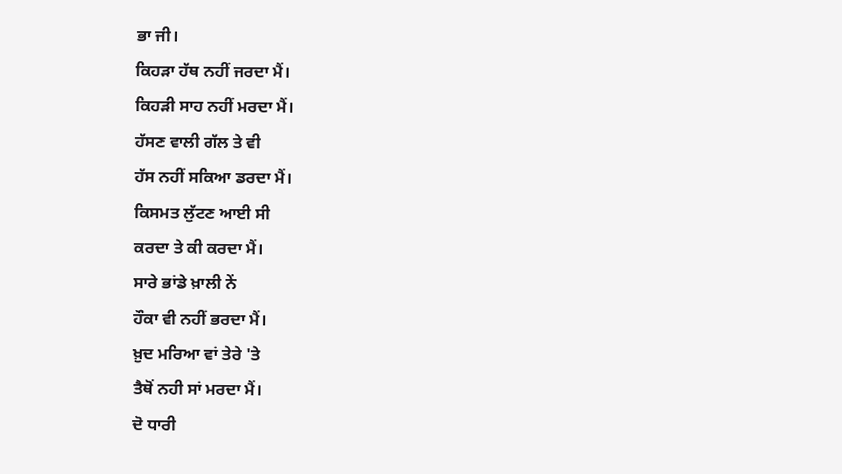ਭਾ ਜੀ।
ਕਿਹੜਾ ਹੱਥ ਨਹੀਂ ਜਰਦਾ ਮੈਂ।
ਕਿਹੜੀ ਸਾਹ ਨਹੀਂ ਮਰਦਾ ਮੈਂ।
ਹੱਸਣ ਵਾਲੀ ਗੱਲ ਤੇ ਵੀ
ਹੱਸ ਨਹੀਂ ਸਕਿਆ ਡਰਦਾ ਮੈਂ।
ਕਿਸਮਤ ਲੁੱਟਣ ਆਈ ਸੀ
ਕਰਦਾ ਤੇ ਕੀ ਕਰਦਾ ਮੈਂ।
ਸਾਰੇ ਭਾਂਡੇ ਖ਼ਾਲੀ ਨੇਂ
ਹੌਕਾ ਵੀ ਨਹੀਂ ਭਰਦਾ ਮੈਂ।
ਖ਼ੁਦ ਮਰਿਆ ਵਾਂ ਤੇਰੇ 'ਤੇ
ਤੈਥੋਂ ਨਹੀ ਸਾਂ ਮਰਦਾ ਮੈਂ।
ਦੋ ਧਾਰੀ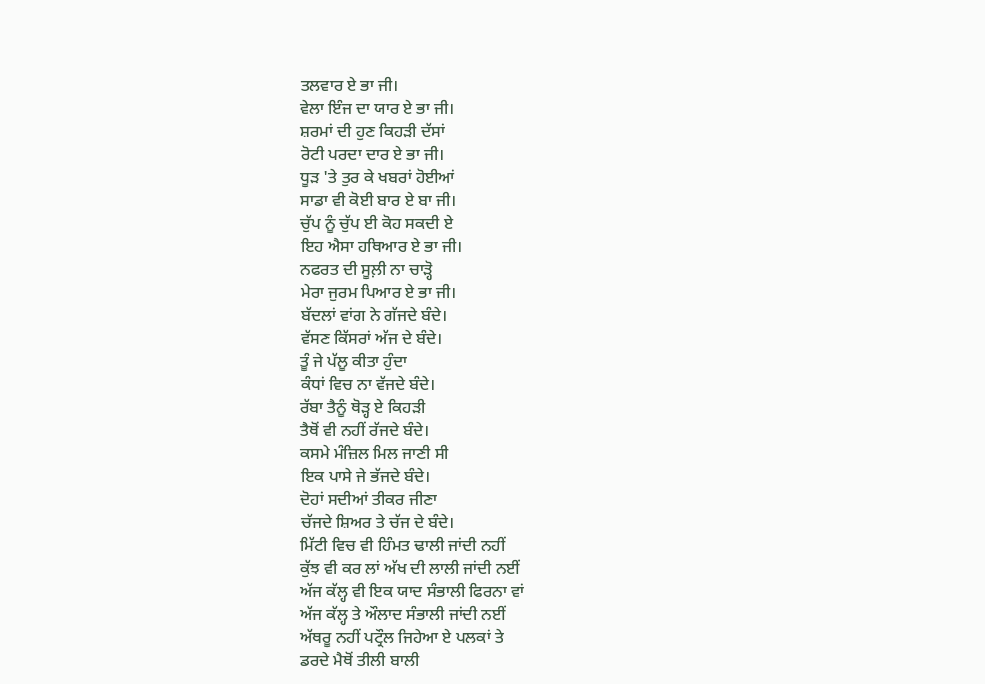ਤਲਵਾਰ ਏ ਭਾ ਜੀ।
ਵੇਲਾ ਇੰਜ ਦਾ ਯਾਰ ਏ ਭਾ ਜੀ।
ਸ਼ਰਮਾਂ ਦੀ ਹੁਣ ਕਿਹੜੀ ਦੱਸਾਂ
ਰੋਟੀ ਪਰਦਾ ਦਾਰ ਏ ਭਾ ਜੀ।
ਧੂੜ 'ਤੇ ਤੁਰ ਕੇ ਖਬਰਾਂ ਹੋਈਆਂ
ਸਾਡਾ ਵੀ ਕੋਈ ਬਾਰ ਏ ਬਾ ਜੀ।
ਚੁੱਪ ਨੂੰ ਚੁੱਪ ਈ ਕੋਹ ਸਕਦੀ ਏ
ਇਹ ਐਸਾ ਹਥਿਆਰ ਏ ਭਾ ਜੀ।
ਨਫਰਤ ਦੀ ਸੂਲ਼ੀ ਨਾ ਚਾੜ੍ਹੋ
ਮੇਰਾ ਜੁਰਮ ਪਿਆਰ ਏ ਭਾ ਜੀ।
ਬੱਦਲਾਂ ਵਾਂਗ ਨੇ ਗੱਜਦੇ ਬੰਦੇ।
ਵੱਸਣ ਕਿੱਸਰਾਂ ਅੱਜ ਦੇ ਬੰਦੇ।
ਤੂੰ ਜੇ ਪੱਲੂ ਕੀਤਾ ਹੁੰਦਾ
ਕੰਧਾਂ ਵਿਚ ਨਾ ਵੱਜਦੇ ਬੰਦੇ।
ਰੱਬਾ ਤੈਨੂੰ ਥੋੜ੍ਹ ਏ ਕਿਹੜੀ
ਤੈਥੋਂ ਵੀ ਨਹੀਂ ਰੱਜਦੇ ਬੰਦੇ।
ਕਸਮੇ ਮੰਜ਼ਿਲ ਮਿਲ ਜਾਣੀ ਸੀ
ਇਕ ਪਾਸੇ ਜੇ ਭੱਜਦੇ ਬੰਦੇ।
ਦੋਹਾਂ ਸਦੀਆਂ ਤੀਕਰ ਜੀਣਾ
ਚੱਜਦੇ ਸ਼ਿਅਰ ਤੇ ਚੱਜ ਦੇ ਬੰਦੇ।
ਮਿੱਟੀ ਵਿਚ ਵੀ ਹਿੰਮਤ ਢਾਲੀ ਜਾਂਦੀ ਨਹੀਂ
ਕੁੱਝ ਵੀ ਕਰ ਲਾਂ ਅੱਖ ਦੀ ਲਾਲੀ ਜਾਂਦੀ ਨਈਂ
ਅੱਜ ਕੱਲ੍ਹ ਵੀ ਇਕ ਯਾਦ ਸੰਭਾਲੀ ਫਿਰਨਾ ਵਾਂ
ਅੱਜ ਕੱਲ੍ਹ ਤੇ ਔਲਾਦ ਸੰਭਾਲੀ ਜਾਂਦੀ ਨਈਂ
ਅੱਥਰੂ ਨਹੀਂ ਪਟ੍ਰੌਲ ਜਿਹੇਆ ਏ ਪਲਕਾਂ ਤੇ
ਡਰਦੇ ਮੈਥੋਂ ਤੀਲੀ ਬਾਲੀ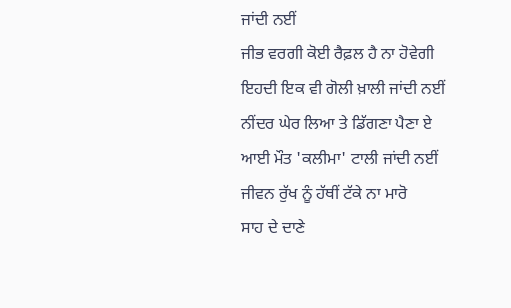ਜਾਂਦੀ ਨਈਂ
ਜੀਭ ਵਰਗੀ ਕੋਈ ਰੈਫ਼ਲ ਹੈ ਨਾ ਹੋਵੇਗੀ
ਇਹਦੀ ਇਕ ਵੀ ਗੋਲੀ ਖ਼ਾਲੀ ਜਾਂਦੀ ਨਈਂ
ਨੀਂਦਰ ਘੇਰ ਲਿਆ ਤੇ ਡਿੱਗਣਾ ਪੈਣਾ ਏ
ਆਈ ਮੌਤ 'ਕਲੀਮਾ' ਟਾਲੀ ਜਾਂਦੀ ਨਈਂ
ਜੀਵਨ ਰੁੱਖ ਨੂੰ ਹੱਥੀਂ ਟੱਕੇ ਨਾ ਮਾਰੋ
ਸਾਹ ਦੇ ਦਾਣੇ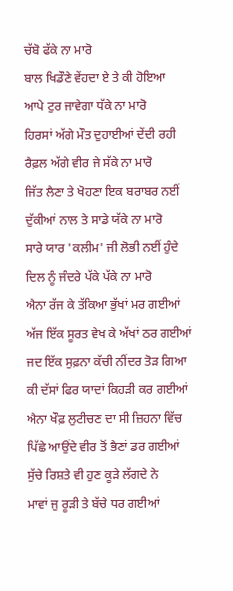ਚੱਬੋ ਫੱਕੇ ਨਾ ਮਾਰੋ
ਬਾਲ ਖਿਡੌਣੇ ਵੇਂਹਦਾ ਏ ਤੇ ਕੀ ਹੋਇਆ
ਆਪੇ ਟੁਰ ਜਾਵੇਗਾ ਧੱਕੇ ਨਾ ਮਾਰੋ
ਹਿਰਸਾਂ ਅੱਗੇ ਮੌਤ ਦੁਹਾਈਆਂ ਦੇਂਦੀ ਰਹੀ
ਰੈਫ਼ਲ ਅੱਗੇ ਵੀਰ ਜੇ ਸੱਕੇ ਨਾ ਮਾਰੋ
ਜਿੱਤ ਲੈਣਾ ਤੇ ਖੋਹਣਾ ਇਕ ਬਰਾਬਰ ਨਈਂ
ਦੁੱਕੀਆਂ ਨਾਲ ਤੇ ਸਾਡੇ ਯੱਕੇ ਨਾ ਮਾਰੋ
ਸਾਰੇ ਯਾਰ 'ਕਲੀਮ' ਜੀ ਲੋਭੀ ਨਈਂ ਹੁੰਦੇ
ਦਿਲ ਨੂੰ ਜੰਦਰੇ ਪੱਕੇ ਪੱਕੇ ਨਾ ਮਾਰੋ
ਐਨਾ ਰੱਜ ਕੇ ਤੱਕਿਆ ਭੁੱਖਾਂ ਮਰ ਗਈਆਂ
ਅੱਜ ਇੱਕ ਸੂਰਤ ਵੇਖ ਕੇ ਅੱਖਾਂ ਠਰ ਗਈਆਂ
ਜਦ ਇੱਕ ਸੁਫ਼ਨਾ ਕੱਚੀ ਨੀਂਦਰ ਤੋੜ ਗਿਆ
ਕੀ ਦੱਸਾਂ ਫਿਰ ਯਾਦਾਂ ਕਿਹੜੀ ਕਰ ਗਈਆਂ
ਐਨਾ ਖੌਫ਼ ਲੁਟੀਚਣ ਦਾ ਸੀ ਜ਼ਿਹਨਾ ਵਿੱਚ
ਪਿੱਛੇ ਆਉਂਦੇ ਵੀਰ ਤੋਂ ਭੈਣਾਂ ਡਰ ਗਈਆਂ
ਸੁੱਚੇ ਰਿਸ਼ਤੇ ਵੀ ਹੁਣ ਕੂੜੇ ਲੱਗਦੇ ਨੇ
ਮਾਵਾਂ ਜੁ ਰੂੜੀ ਤੇ ਬੱਚੇ ਧਰ ਗਈਆਂ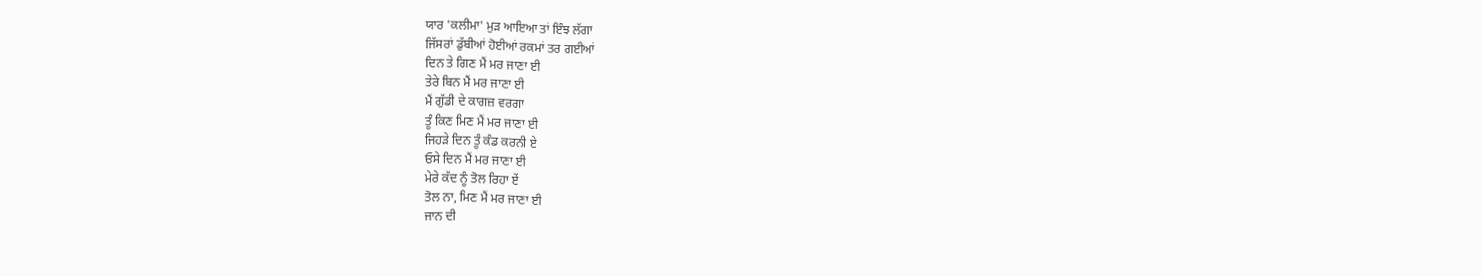ਯਾਰ 'ਕਲੀਮਾ' ਮੁੜ ਆਇਆ ਤਾਂ ਇੰਝ ਲੱਗਾ
ਜਿੱਸਰਾਂ ਡੁੱਬੀਆਂ ਹੋਈਆਂ ਰਕਮਾਂ ਤਰ ਗਈਆਂ
ਦਿਨ ਤੇ ਗਿਣ ਮੈਂ ਮਰ ਜਾਣਾ ਈ
ਤੇਰੇ ਬਿਨ ਮੈਂ ਮਰ ਜਾਣਾ ਈ
ਮੈਂ ਗੁੱਡੀ ਦੇ ਕਾਗਜ਼ ਵਰਗਾ
ਤੂੰ ਕਿਣ ਮਿਣ ਮੈਂ ਮਰ ਜਾਣਾ ਈ
ਜਿਹੜੇ ਦਿਨ ਤੂੰ ਕੰਡ ਕਰਨੀ ਏ
ਓਸੇ ਦਿਨ ਮੈਂ ਮਰ ਜਾਣਾ ਈ
ਮੇਰੇ ਕੱਦ ਨੂੰ ਤੋਲ ਰਿਹਾ ਏਂ
ਤੋਲ ਨਾ, ਮਿਣ ਮੈਂ ਮਰ ਜਾਣਾ ਈ
ਜਾਨ ਦੀ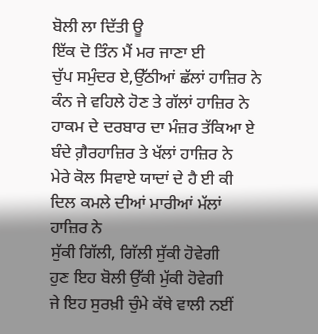ਬੋਲੀ ਲਾ ਦਿੱਤੀ ਊ
ਇੱਕ ਦੋ ਤਿੰਨ ਮੈਂ ਮਰ ਜਾਣਾ ਈ
ਚੁੱਪ ਸਮੁੰਦਰ ਏ,ਉੱਠੀਆਂ ਛੱਲਾਂ ਹਾਜ਼ਿਰ ਨੇ
ਕੰਨ ਜੇ ਵਹਿਲੇ ਹੋਣ ਤੇ ਗੱਲਾਂ ਹਾਜ਼ਿਰ ਨੇ
ਹਾਕਮ ਦੇ ਦਰਬਾਰ ਦਾ ਮੰਜ਼ਰ ਤੱਕਿਆ ਏ
ਬੰਦੇ ਗ਼ੈਰਹਾਜ਼ਿਰ ਤੇ ਖੱਲਾਂ ਹਾਜ਼ਿਰ ਨੇ
ਮੇਰੇ ਕੋਲ ਸਿਵਾਏ ਯਾਦਾਂ ਦੇ ਹੈ ਈ ਕੀ
ਦਿਲ ਕਮਲੇ ਦੀਆਂ ਮਾਰੀਆਂ ਮੱਲਾਂ ਹਾਜ਼ਿਰ ਨੇ
ਸੁੱਕੀ ਗਿੱਲੀ, ਗਿੱਲੀ ਸੁੱਕੀ ਹੋਵੇਗੀ
ਹੁਣ ਇਹ ਬੋਲੀ ਉੱਕੀ ਮੁੱਕੀ ਹੋਵੇਗੀ
ਜੇ ਇਹ ਸੁਰਖ਼ੀ ਚੁੰਮੇ ਕੱਥੇ ਵਾਲੀ ਨਈਂ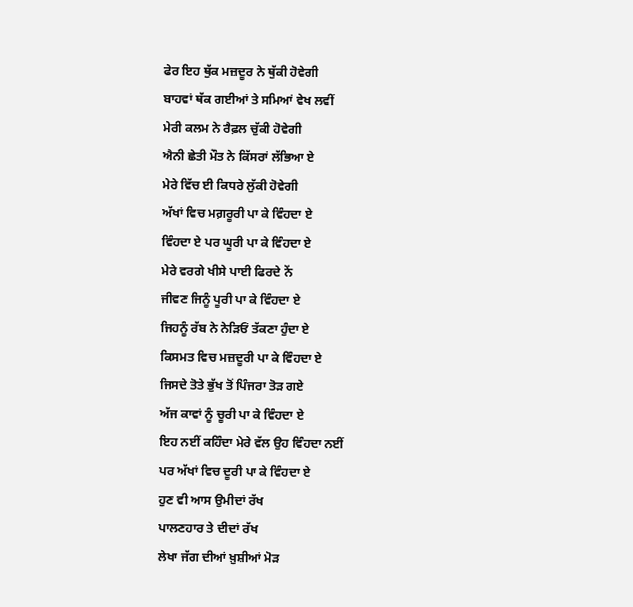ਫੇਰ ਇਹ ਥੁੱਕ ਮਜ਼ਦੂਰ ਨੇ ਥੁੱਕੀ ਹੋਵੇਗੀ
ਬਾਹਵਾਂ ਥੱਕ ਗਈਆਂ ਤੇ ਸਮਿਆਂ ਵੇਖ ਲਵੀਂ
ਮੇਰੀ ਕਲਮ ਨੇ ਰੈਫ਼ਲ ਚੁੱਕੀ ਹੋਵੇਗੀ
ਐਨੀ ਛੇਤੀ ਮੌਤ ਨੇ ਕਿੱਸਰਾਂ ਲੱਭਿਆ ਏ
ਮੇਰੇ ਵਿੱਚ ਈ ਕਿਧਰੇ ਲੁੱਕੀ ਹੋਵੇਗੀ
ਅੱਖਾਂ ਵਿਚ ਮਗ਼ਰੂਰੀ ਪਾ ਕੇ ਵਿੰਹਦਾ ਏ
ਵਿੰਹਦਾ ਏ ਪਰ ਘੂਰੀ ਪਾ ਕੇ ਵਿੰਹਦਾ ਏ
ਮੇਰੇ ਵਰਗੇ ਖੀਸੇ ਪਾਈ ਫਿਰਦੇ ਨੇਂ
ਜੀਵਣ ਜਿਨੂੰ ਪੂਰੀ ਪਾ ਕੇ ਵਿੰਹਦਾ ਏ
ਜਿਹਨੂੰ ਰੱਬ ਨੇ ਨੇੜਿਓਂ ਤੱਕਣਾ ਹੁੰਦਾ ਏ
ਕਿਸਮਤ ਵਿਚ ਮਜ਼ਦੂਰੀ ਪਾ ਕੇ ਵਿੰਹਦਾ ਏ
ਜਿਸਦੇ ਤੋਤੇ ਭੁੱਖ ਤੋਂ ਪਿੰਜਰਾ ਤੋੜ ਗਏ
ਅੱਜ ਕਾਵਾਂ ਨੂੰ ਚੂਰੀ ਪਾ ਕੇ ਵਿੰਹਦਾ ਏ
ਇਹ ਨਈਂ ਕਹਿੰਦਾ ਮੇਰੇ ਵੱਲ ਉਹ ਵਿੰਹਦਾ ਨਈਂ
ਪਰ ਅੱਖਾਂ ਵਿਚ ਦੂਰੀ ਪਾ ਕੇ ਵਿੰਹਦਾ ਏ
ਹੁਣ ਵੀ ਆਸ ਉਮੀਦਾਂ ਰੱਖ
ਪਾਲਣਹਾਰ ਤੇ ਦੀਦਾਂ ਰੱਖ
ਲੇਖਾ ਜੱਗ ਦੀਆਂ ਖ਼ੁਸ਼ੀਆਂ ਮੋੜ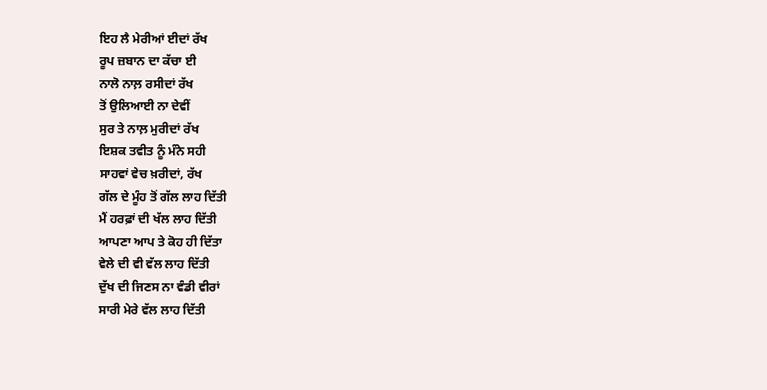ਇਹ ਲੈ ਮੇਰੀਆਂ ਈਦਾਂ ਰੱਖ
ਰੂਪ ਜ਼ਬਾਨ ਦਾ ਕੱਚਾ ਈ
ਨਾਲੋ ਨਾਲ਼ ਰਸੀਦਾਂ ਰੱਖ
ਤੋਂ ਉਲਿਆਈ ਨਾ ਦੇਵੀਂ
ਸੁਰ ਤੇ ਨਾਲ਼ ਮੁਰੀਦਾਂ ਰੱਖ
ਇਸ਼ਕ ਤਵੀਤ ਨੂੰ ਮੰਨੇ ਸਹੀ
ਸਾਹਵਾਂ ਵੇਚ ਖ਼ਰੀਦਾਂ, ਰੱਖ
ਗੱਲ ਦੇ ਮੂੰਹ ਤੋਂ ਗੱਲ ਲਾਹ ਦਿੱਤੀ
ਮੈਂ ਹਰਫ਼ਾਂ ਦੀ ਖੱਲ ਲਾਹ ਦਿੱਤੀ
ਆਪਣਾ ਆਪ ਤੇ ਕੋਹ ਹੀ ਦਿੱਤਾ
ਵੇਲੇ ਦੀ ਵੀ ਵੱਲ ਲਾਹ ਦਿੱਤੀ
ਦੁੱਖ ਦੀ ਜਿਣਸ ਨਾ ਵੰਡੀ ਵੀਰਾਂ
ਸਾਰੀ ਮੇਰੇ ਵੱਲ ਲਾਹ ਦਿੱਤੀ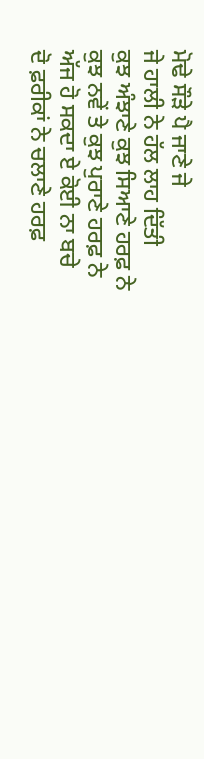ਮੋਢੇ ਸੌੜੇ ਪੈ ਜਾਣੇ ਜੇ
ਜੇ ਹਾਲੀ ਨੇ ਹੱਲ ਲਾਹ ਦਿੱਤੀ
ਕੁਝ ਅੰਝਾਣੇ ਕੁਝ ਸਿਆਣੇ ਹਰਫ਼ ਨੇ
ਕੁਝ ਨਵੇਂ ਤੇ ਕੁਝ ਪੁਰਾਣੇ ਹਰਫ਼ ਨੇ
ਅੱਜ ਹੋ ਸਕਦਾ ਏ ਕੋਈ ਨਾ ਬਚੇ
ਦੋ ਫ਼ਰੀਕਾਂ ਨੇ ਚਲਾਣੇ ਹਰਫ਼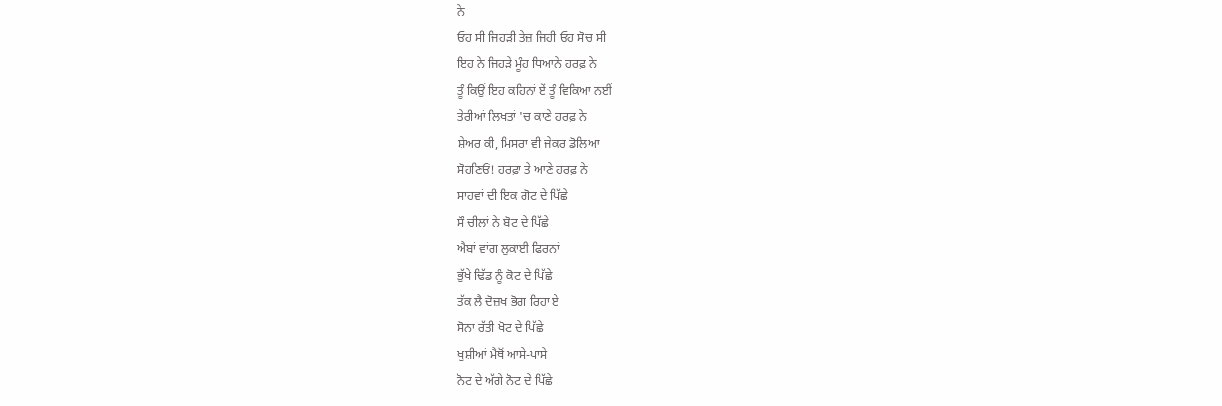ਨੇ
ਓਹ ਸੀ ਜਿਹੜੀ ਤੇਜ਼ ਜਿਹੀ ਓਹ ਸੋਚ ਸੀ
ਇਹ ਨੇ ਜਿਹੜੇ ਮੂੰਹ ਧਿਆਨੇ ਹਰਫ਼ ਨੇ
ਤੂੰ ਕਿਉਂ ਇਹ ਕਹਿਨਾਂ ਏਂ ਤੂੰ ਵਿਕਿਆ ਨਈਂ
ਤੇਰੀਆਂ ਲਿਖਤਾਂ 'ਚ ਕਾਣੇ ਹਰਫ਼ ਨੇ
ਸ਼ੇਅਰ ਕੀ, ਮਿਸਰਾ ਵੀ ਜੇਕਰ ਡੋਲਿਆ
ਸੋਹਣਿਓਂ! ਹਰਫ਼ਾ ਤੇ ਆਣੇ ਹਰਫ਼ ਨੇ
ਸਾਹਵਾਂ ਦੀ ਇਕ ਗੋਟ ਦੇ ਪਿੱਛੇ
ਸੌ ਚੀਲਾਂ ਨੇ ਬੋਟ ਦੇ ਪਿੱਛੇ
ਐਬਾਂ ਵਾਂਗ ਲੁਕਾਈ ਫਿਰਨਾਂ
ਭੁੱਖੇ ਢਿੱਡ ਨੂੰ ਕੋਟ ਦੇ ਪਿੱਛੇ
ਤੱਕ ਲੈ ਦੋਜ਼ਖ ਭੋਗ ਰਿਹਾ ਏ
ਸੋਨਾ ਰੱਤੀ ਖੋਟ ਦੇ ਪਿੱਛੇ
ਖੁਸ਼ੀਆਂ ਮੈਥੋਂ ਆਸੇ-ਪਾਸੇ
ਨੋਟ ਦੇ ਅੱਗੇ ਨੋਟ ਦੇ ਪਿੱਛੇ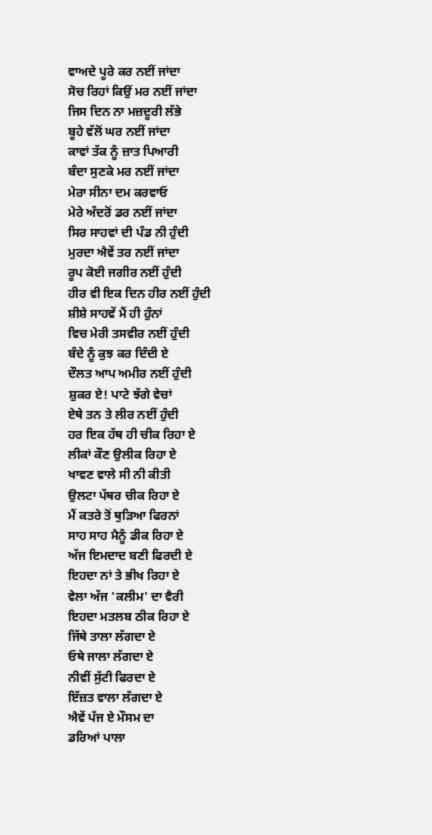ਵਾਅਦੇ ਪੂਰੇ ਕਰ ਨਈਂ ਜਾਂਦਾ
ਸੋਚ ਰਿਹਾਂ ਕਿਉਂ ਮਰ ਨਈਂ ਜਾਂਦਾ
ਜਿਸ ਦਿਨ ਨਾ ਮਜ਼ਦੂਰੀ ਲੱਭੇ
ਬੂਹੇ ਵੱਲੋਂ ਘਰ ਨਈਂ ਜਾਂਦਾ
ਕਾਵਾਂ ਤੱਕ ਨੂੰ ਜ਼ਾਤ ਪਿਆਰੀ
ਬੰਦਾ ਸੁਣਕੇ ਮਰ ਨਈਂ ਜਾਂਦਾ
ਮੇਰਾ ਸੀਨਾ ਦਮ ਕਰਵਾਓ
ਮੇਰੇ ਅੰਦਰੋਂ ਡਰ ਨਈਂ ਜਾਂਦਾ
ਸਿਰ ਸਾਹਵਾਂ ਦੀ ਪੰਡ ਨੀ ਹੁੰਦੀ
ਮੁਰਦਾ ਐਵੇਂ ਤਰ ਨਈਂ ਜਾਂਦਾ
ਰੂਪ ਕੋਈ ਜਗੀਰ ਨਈਂ ਹੁੰਦੀ
ਹੀਰ ਵੀ ਇਕ ਦਿਨ ਹੀਰ ਨਈਂ ਹੁੰਦੀ
ਸ਼ੀਸ਼ੇ ਸਾਹਵੇਂ ਮੈਂ ਹੀ ਹੁੰਨਾਂ
ਵਿਚ ਮੇਰੀ ਤਸਵੀਰ ਨਈਂ ਹੁੰਦੀ
ਬੰਦੇ ਨੂੰ ਕੁਝ ਕਰ ਦਿੰਦੀ ਏ
ਦੌਲਤ ਆਪ ਅਮੀਰ ਨਈਂ ਹੁੰਦੀ
ਸ਼ੁਕਰ ਏ! ਪਾਟੇ ਝੱਗੇ ਵੇਚਾਂ
ਏਥੇ ਤਨ ਤੇ ਲੀਰ ਨਈਂ ਹੁੰਦੀ
ਹਰ ਇਕ ਹੱਥ ਹੀ ਚੀਕ ਰਿਹਾ ਏ
ਲੀਕਾਂ ਕੌਣ ਉਲੀਕ ਰਿਹਾ ਏ
ਖਾਵਣ ਵਾਲੇ ਸੀ ਨੀ ਕੀਤੀ
ਉਲਟਾ ਪੱਥਰ ਚੀਕ ਰਿਹਾ ਏ
ਮੈਂ ਕਤਰੇ ਤੋਂ ਥੁੜਿਆ ਫਿਰਨਾਂ
ਸਾਹ ਸਾਹ ਮੈਨੂੰ ਡੀਕ ਰਿਹਾ ਏ
ਅੱਜ ਇਮਦਾਦ ਬਣੀ ਫਿਰਦੀ ਏ
ਇਹਦਾ ਨਾਂ ਤੇ ਭੀਖ ਰਿਹਾ ਏ
ਵੇਲਾ ਅੱਜ 'ਕਲੀਮ' ਦਾ ਵੈਰੀ
ਇਹਦਾ ਮਤਲਬ ਠੀਕ ਰਿਹਾ ਏ
ਜਿੱਥੇ ਤਾਲਾ ਲੱਗਦਾ ਏ
ਓਥੇ ਜਾਲਾ ਲੱਗਦਾ ਏ
ਨੀਵੀਂ ਸੁੱਟੀ ਫਿਰਦਾ ਏ
ਇੱਜ਼ਤ ਵਾਲਾ ਲੱਗਦਾ ਏ
ਐਵੇਂ ਪੱਜ ਏ ਮੌਸਮ ਦਾ
ਡਰਿਆਂ ਪਾਲਾ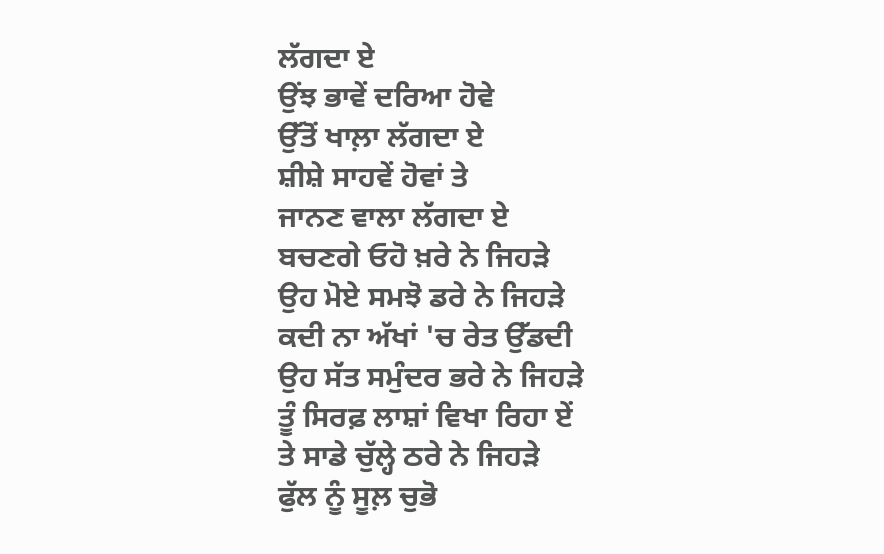ਲੱਗਦਾ ਏ
ਉਂਝ ਭਾਵੇਂ ਦਰਿਆ ਹੋਵੇ
ਉੱਤੋਂ ਖਾਲ਼ਾ ਲੱਗਦਾ ਏ
ਸ਼ੀਸ਼ੇ ਸਾਹਵੇਂ ਹੋਵਾਂ ਤੇ
ਜਾਨਣ ਵਾਲਾ ਲੱਗਦਾ ਏ
ਬਚਣਗੇ ਓਹੋ ਖ਼ਰੇ ਨੇ ਜਿਹੜੇ
ਉਹ ਮੋਏ ਸਮਝੋ ਡਰੇ ਨੇ ਜਿਹੜੇ
ਕਦੀ ਨਾ ਅੱਖਾਂ 'ਚ ਰੇਤ ਉੱਡਦੀ
ਉਹ ਸੱਤ ਸਮੁੰਦਰ ਭਰੇ ਨੇ ਜਿਹੜੇ
ਤੂੰ ਸਿਰਫ਼ ਲਾਸ਼ਾਂ ਵਿਖਾ ਰਿਹਾ ਏਂ
ਤੇ ਸਾਡੇ ਚੁੱਲ੍ਹੇ ਠਰੇ ਨੇ ਜਿਹੜੇ
ਫੁੱਲ ਨੂੰ ਸੂਲ਼ ਚੁਭੋ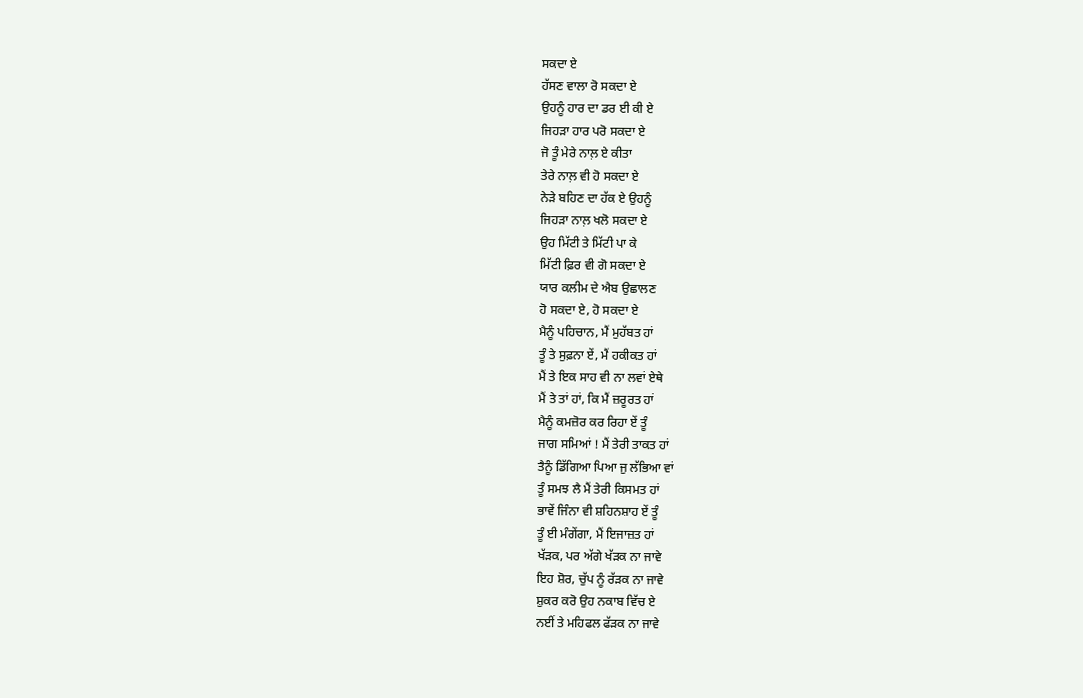ਸਕਦਾ ਏ
ਹੱਸਣ ਵਾਲਾ ਰੋ ਸਕਦਾ ਏ
ਉਹਨੂੰ ਹਾਰ ਦਾ ਡਰ ਈ ਕੀ ਏ
ਜਿਹੜਾ ਹਾਰ ਪਰੋ ਸਕਦਾ ਏ
ਜੋ ਤੂੰ ਮੇਰੇ ਨਾਲ਼ ਏ ਕੀਤਾ
ਤੇਰੇ ਨਾਲ਼ ਵੀ ਹੋ ਸਕਦਾ ਏ
ਨੇੜੇ ਬਹਿਣ ਦਾ ਹੱਕ ਏ ਉਹਨੂੰ
ਜਿਹੜਾ ਨਾਲ਼ ਖਲੋ ਸਕਦਾ ਏ
ਉਹ ਮਿੱਟੀ ਤੇ ਮਿੱਟੀ ਪਾ ਕੇ
ਮਿੱਟੀ ਫ਼ਿਰ ਵੀ ਗੋ ਸਕਦਾ ਏ
ਯਾਰ ਕਲੀਮ ਦੇ ਐਬ ਉਛਾਲਣ
ਹੋ ਸਕਦਾ ਏ, ਹੋ ਸਕਦਾ ਏ
ਮੈਨੂੰ ਪਹਿਚਾਨ, ਮੈਂ ਮੁਹੱਬਤ ਹਾਂ
ਤੂੰ ਤੇ ਸੁਫ਼ਨਾ ਏਂ, ਮੈਂ ਹਕੀਕਤ ਹਾਂ
ਮੈਂ ਤੇ ਇਕ ਸਾਹ ਵੀ ਨਾ ਲਵਾਂ ਏਥੇ
ਮੈਂ ਤੇ ਤਾਂ ਹਾਂ, ਕਿ ਮੈਂ ਜ਼ਰੂਰਤ ਹਾਂ
ਮੈਨੂੰ ਕਮਜ਼ੋਰ ਕਰ ਰਿਹਾ ਏਂ ਤੂੰ
ਜਾਗ ਸਮਿਆਂ ! ਮੈਂ ਤੇਰੀ ਤਾਕਤ ਹਾਂ
ਤੈਨੂੰ ਡਿੱਗਿਆ ਪਿਆ ਜੁ ਲੱਭਿਆ ਵਾਂ
ਤੂੰ ਸਮਝ ਲੈ ਮੈਂ ਤੇਰੀ ਕਿਸਮਤ ਹਾਂ
ਭਾਵੇਂ ਜਿੰਨਾ ਵੀ ਸ਼ਹਿਨਸ਼ਾਹ ਏਂ ਤੂੰ
ਤੂੰ ਈ ਮੰਗੇਂਗਾ, ਮੈਂ ਇਜਾਜ਼ਤ ਹਾਂ
ਖੱੜਕ, ਪਰ ਅੱਗੇ ਖੱੜਕ ਨਾ ਜਾਵੇ
ਇਹ ਸ਼ੋਰ, ਚੁੱਪ ਨੂੰ ਰੱੜਕ ਨਾ ਜਾਵੇ
ਸ਼ੁਕਰ ਕਰੋ ਉਹ ਨਕਾਬ ਵਿੱਚ ਏ
ਨਈਂ ਤੇ ਮਹਿਫਲ ਫੱੜਕ ਨਾ ਜਾਵੇ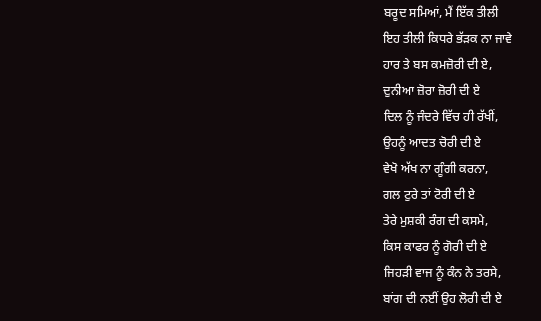ਬਰੂਦ ਸਮਿਆਂ, ਮੈਂ ਇੱਕ ਤੀਲੀ
ਇਹ ਤੀਲੀ ਕਿਧਰੇ ਭੱੜਕ ਨਾ ਜਾਵੇ
ਹਾਰ ਤੇ ਬਸ ਕਮਜ਼ੋਰੀ ਦੀ ਏ,
ਦੁਨੀਆ ਜ਼ੋਰਾ ਜ਼ੋਰੀ ਦੀ ਏ
ਦਿਲ ਨੂੰ ਜੰਦਰੇ ਵਿੱਚ ਹੀ ਰੱਖੀਂ,
ਉਹਨੂੰ ਆਦਤ ਚੋਰੀ ਦੀ ਏ
ਵੇਖੋ ਅੱਖ ਨਾ ਗੂੰਗੀ ਕਰਨਾ,
ਗਲ ਟੁਰੇ ਤਾਂ ਟੋਰੀ ਦੀ ਏ
ਤੇਰੇ ਮੁਸ਼ਕੀ ਰੰਗ ਦੀ ਕਸਮੇ,
ਕਿਸ ਕਾਫਰ ਨੂੰ ਗੋਰੀ ਦੀ ਏ
ਜਿਹੜੀ ਵਾਜ ਨੂੰ ਕੰਨ ਨੇ ਤਰਸੇ,
ਬਾਂਗ ਦੀ ਨਈਂ ਉਹ ਲੋਰੀ ਦੀ ਏ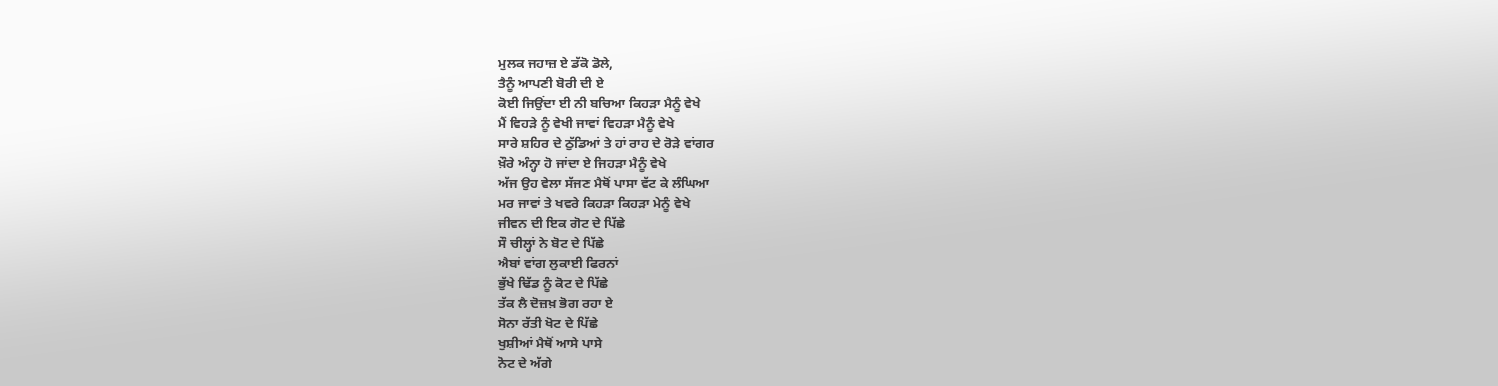ਮੁਲਕ ਜਹਾਜ਼ ਏ ਡੱਕੋ ਡੋਲੇ,
ਤੈਨੂੰ ਆਪਣੀ ਬੋਰੀ ਦੀ ਏ
ਕੋਈ ਜਿਉਂਦਾ ਈ ਨੀ ਬਚਿਆ ਕਿਹੜਾ ਮੈਨੂੰ ਵੇਖੇ
ਮੈਂ ਵਿਹੜੇ ਨੂੰ ਵੇਖੀ ਜਾਵਾਂ ਵਿਹੜਾ ਮੈਨੂੰ ਵੇਖੇ
ਸਾਰੇ ਸ਼ਹਿਰ ਦੇ ਠੁੱਡਿਆਂ ਤੇ ਹਾਂ ਰਾਹ ਦੇ ਰੋੜੇ ਵਾਂਗਰ
ਖ਼ੌਰੇ ਅੰਨ੍ਹਾ ਹੋ ਜਾਂਦਾ ਏ ਜਿਹੜਾ ਮੈਨੂੰ ਵੇਖੇ
ਅੱਜ ਉਹ ਵੇਲਾ ਸੱਜਣ ਮੈਥੋਂ ਪਾਸਾ ਵੱਟ ਕੇ ਲੰਘਿਆ
ਮਰ ਜਾਵਾਂ ਤੇ ਖਵਰੇ ਕਿਹੜਾ ਕਿਹੜਾ ਮੇਨੂੰ ਵੇਖੇ
ਜੀਵਨ ਦੀ ਇਕ ਗੋਟ ਦੇ ਪਿੱਛੇ
ਸੌ ਚੀਲ੍ਹਾਂ ਨੇ ਬੋਟ ਦੇ ਪਿੱਛੇ
ਐਬਾਂ ਵਾਂਗ ਲੁਕਾਈ ਫਿਰਨਾਂ
ਭੁੱਖੇ ਢਿੱਡ ਨੂੰ ਕੋਟ ਦੇ ਪਿੱਛੇ
ਤੱਕ ਲੈ ਦੋਜ਼ਖ਼ ਭੋਗ ਰਹਾ ਏ
ਸੋਨਾ ਰੱਤੀ ਖੋਟ ਦੇ ਪਿੱਛੇ
ਖੁਸ਼ੀਆਂ ਮੈਥੋਂ ਆਸੇ ਪਾਸੇ
ਨੋਟ ਦੇ ਅੱਗੇ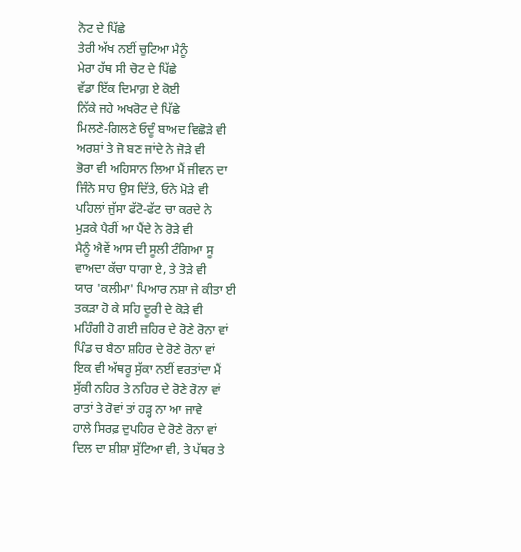ਨੋਟ ਦੇ ਪਿੱਛੇ
ਤੇਰੀ ਅੱਖ ਨਈਂ ਚੁਟਿਆ ਮੈਨੂੰ
ਮੇਰਾ ਹੱਥ ਸੀ ਚੋਟ ਦੇ ਪਿੱਛੇ
ਵੱਡਾ ਇੱਕ ਦਿਮਾਗ਼ ਏ ਕੋਈ
ਨਿੱਕੇ ਜਹੇ ਅਖਰੋਟ ਦੇ ਪਿੱਛੇ
ਮਿਲਣੇ-ਗਿਲਣੇ ਓਦੂੰ ਬਾਅਦ ਵਿਛੋੜੇ ਵੀ
ਅਰਸ਼ਾਂ ਤੇ ਜੋ ਬਣ ਜਾਂਦੇ ਨੇ ਜੋੜੇ ਵੀ
ਭੋਰਾ ਵੀ ਅਹਿਸਾਨ ਲਿਆ ਮੈਂ ਜੀਵਨ ਦਾ
ਜਿੰਨੇ ਸਾਹ ਉਸ ਦਿੱਤੇ, ਓਨੇ ਮੋੜੇ ਵੀ
ਪਹਿਲਾਂ ਜੁੱਸਾ ਫੱਟੋ-ਫੱਟ ਚਾ ਕਰਦੇ ਨੇ
ਮੁੜਕੇ ਪੈਰੀਂ ਆ ਪੈਂਦੇ ਨੇ ਰੋੜੇ ਵੀ
ਮੈਨੂੰ ਐਵੇਂ ਆਸ ਦੀ ਸੂਲੀ ਟੰਗਿਆ ਸੂ
ਵਾਅਦਾ ਕੱਚਾ ਧਾਗਾ ਏ, ਤੇ ਤੋੜੇ ਵੀ
ਯਾਰ 'ਕਲੀਮਾ' ਪਿਆਰ ਨਸ਼ਾ ਜੇ ਕੀਤਾ ਈ
ਤਕੜਾ ਹੋ ਕੇ ਸਹਿ ਦੂਰੀ ਦੇ ਕੋੜੇ ਵੀ
ਮਹਿੰਗੀ ਹੋ ਗਈ ਜ਼ਹਿਰ ਦੇ ਰੋਣੇ ਰੋਨਾ ਵਾਂ
ਪਿੰਡ ਚ ਬੈਠਾ ਸ਼ਹਿਰ ਦੇ ਰੋਣੇ ਰੋਨਾ ਵਾਂ
ਇਕ ਵੀ ਅੱਥਰੂ ਸੁੱਕਾ ਨਈਂ ਵਰਤਾਂਦਾ ਮੈਂ
ਸੁੱਕੀ ਨਹਿਰ ਤੇ ਨਹਿਰ ਦੇ ਰੋਣੇ ਰੋਨਾ ਵਾਂ
ਰਾਤਾਂ ਤੇ ਰੋਵਾਂ ਤਾਂ ਹੜ੍ਹ ਨਾ ਆ ਜਾਵੇ
ਹਾਲੇ ਸਿਰਫ਼ ਦੁਪਹਿਰ ਦੇ ਰੋਣੇ ਰੋਨਾ ਵਾਂ
ਦਿਲ ਦਾ ਸ਼ੀਸ਼ਾ ਸੁੱਟਿਆ ਵੀ, ਤੇ ਪੱਥਰ ਤੇ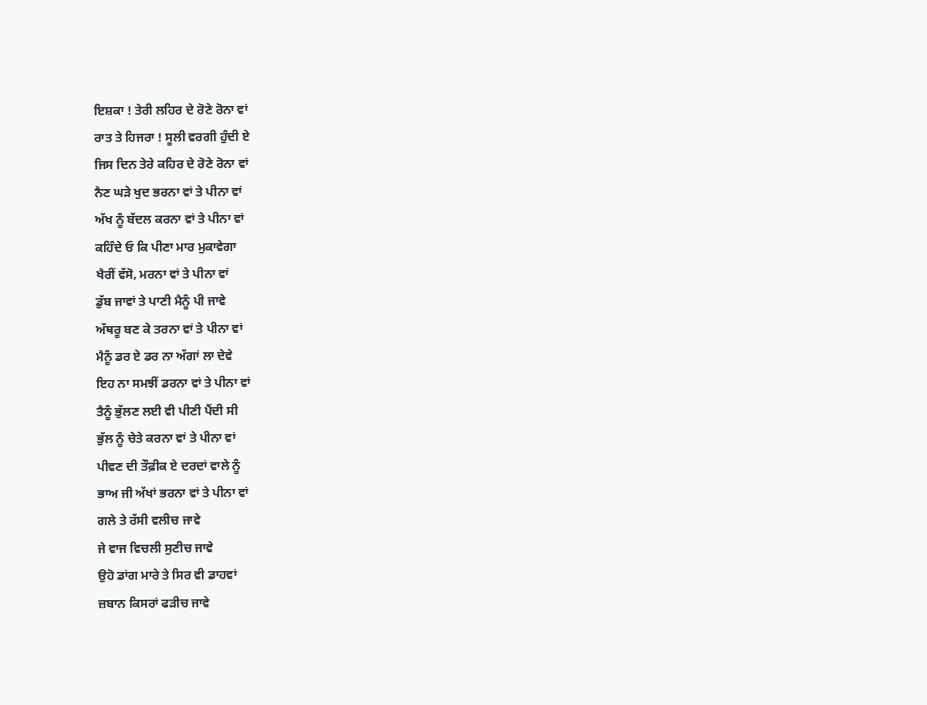ਇਸ਼ਕਾ ! ਤੇਰੀ ਲਹਿਰ ਦੇ ਰੋਣੇ ਰੋਨਾ ਵਾਂ
ਰਾਤ ਤੇ ਹਿਜਰਾ ! ਸੂਲੀ ਵਰਗੀ ਹੁੰਦੀ ਏ
ਜਿਸ ਦਿਨ ਤੇਰੇ ਕਹਿਰ ਦੇ ਰੋਣੇ ਰੋਨਾ ਵਾਂ
ਨੈਣ ਘੜੇ ਖੁਦ ਭਰਨਾ ਵਾਂ ਤੇ ਪੀਨਾ ਵਾਂ
ਅੱਖ ਨੂੰ ਬੱਦਲ ਕਰਨਾ ਵਾਂ ਤੇ ਪੀਨਾ ਵਾਂ
ਕਹਿੰਦੇ ਓ ਕਿ ਪੀਣਾ ਮਾਰ ਮੁਕਾਵੇਗਾ
ਖੈਰੀਂ ਵੱਸੋ, ਮਰਨਾ ਵਾਂ ਤੇ ਪੀਨਾ ਵਾਂ
ਡੁੱਬ ਜਾਵਾਂ ਤੇ ਪਾਣੀ ਮੈਨੂੰ ਪੀ ਜਾਵੇ
ਅੱਥਰੂ ਬਣ ਕੇ ਤਰਨਾ ਵਾਂ ਤੇ ਪੀਨਾ ਵਾਂ
ਮੈਨੂੰ ਡਰ ਏ ਡਰ ਨਾ ਅੱਗਾਂ ਲਾ ਦੇਵੇ
ਇਹ ਨਾ ਸਮਝੀਂ ਡਰਨਾ ਵਾਂ ਤੇ ਪੀਨਾ ਵਾਂ
ਤੈਨੂੰ ਭੁੱਲਣ ਲਈ ਵੀ ਪੀਣੀ ਪੈਂਦੀ ਸੀ
ਭੁੱਲ ਨੂੰ ਚੇਤੇ ਕਰਨਾ ਵਾਂ ਤੇ ਪੀਨਾ ਵਾਂ
ਪੀਵਣ ਦੀ ਤੌਫ਼ੀਕ ਏ ਦਰਦਾਂ ਵਾਲੇ ਨੂੰ
ਭਾਅ ਜੀ ਅੱਖਾਂ ਭਰਨਾ ਵਾਂ ਤੇ ਪੀਨਾ ਵਾਂ
ਗਲੇ ਤੇ ਰੱਸੀ ਵਲੀਚ ਜਾਵੇ
ਜੇ ਵਾਜ ਵਿਚਲੀ ਸੁਣੀਚ ਜਾਵੇ
ਉਹੋ ਡਾਂਗ ਮਾਰੇ ਤੇ ਸਿਰ ਵੀ ਡਾਹਵਾਂ
ਜ਼ਬਾਨ ਕਿਸਰਾਂ ਫੜੀਚ ਜਾਵੇ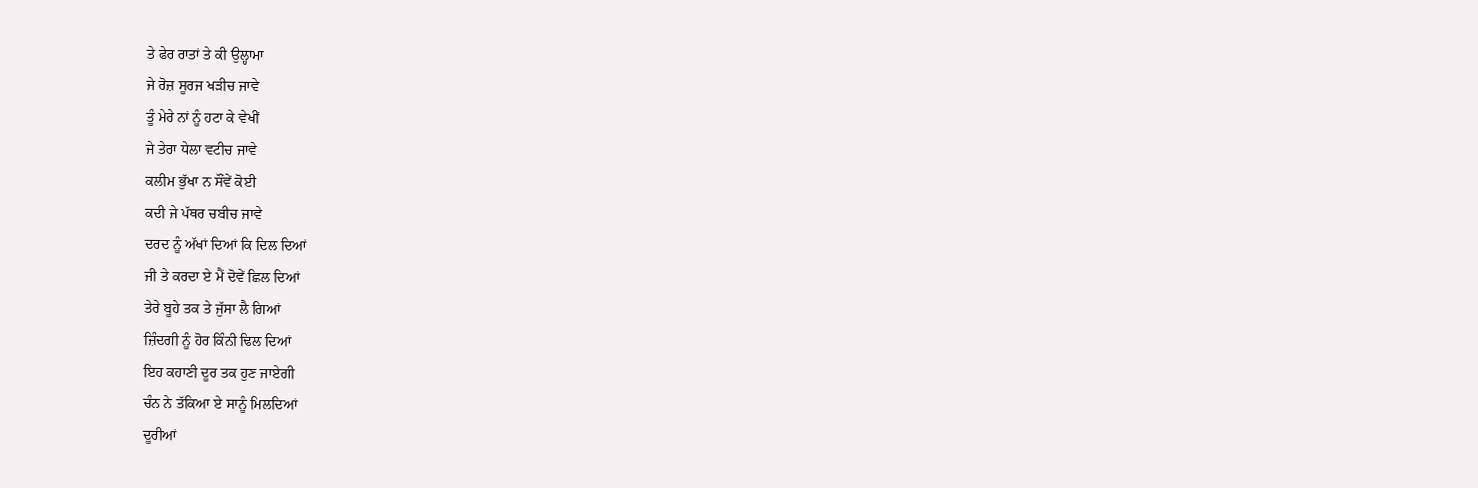ਤੇ ਫੇਰ ਰਾਤਾਂ ਤੇ ਕੀ ਉਲ੍ਹਾਮਾ
ਜੇ ਰੋਜ਼ ਸੂਰਜ ਖੜੀਚ ਜਾਵੇ
ਤੂੰ ਮੇਰੇ ਨਾਂ ਨੂੰ ਹਟਾ ਕੇ ਵੇਖੀਂ
ਜੇ ਤੇਰਾ ਧੇਲਾ ਵਟੀਚ ਜਾਵੇ
ਕਲੀਮ ਭੁੱਖਾ ਨ ਸੌਂਵੇਂ ਕੋਈ
ਕਦੀ ਜੇ ਪੱਥਰ ਚਬੀਚ ਜਾਵੇ
ਦਰਦ ਨੂੰ ਅੱਖਾਂ ਦਿਆਂ ਕਿ ਦਿਲ ਦਿਆਂ
ਜੀ ਤੇ ਕਰਦਾ ਏ ਮੈਂ ਦੋਵੇਂ ਛਿਲ ਦਿਆਂ
ਤੇਰੇ ਬੂਹੇ ਤਕ ਤੇ ਜੁੱਸਾ ਲੈ ਗਿਆਂ
ਜ਼ਿੰਦਗੀ ਨੂੰ ਹੋਰ ਕਿੰਨੀ ਢਿਲ ਦਿਆਂ
ਇਹ ਕਹਾਣੀ ਦੂਰ ਤਕ ਹੁਣ ਜਾਏਗੀ
ਚੰਨ ਨੇ ਤੱਕਿਆ ਏ ਸਾਨੂੰ ਮਿਲਦਿਆਂ
ਦੂਰੀਆਂ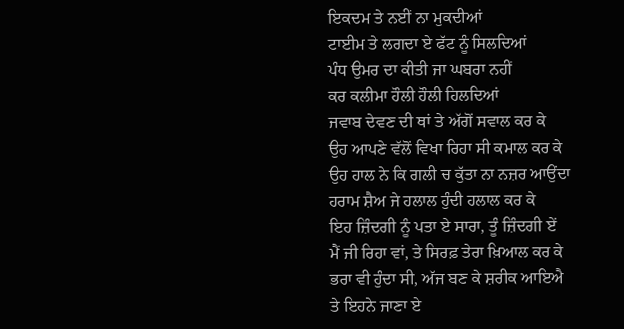ਇਕਦਮ ਤੇ ਨਈਂ ਨਾ ਮੁਕਦੀਆਂ
ਟਾਈਮ ਤੇ ਲਗਦਾ ਏ ਫੱਟ ਨੂੰ ਸਿਲਦਿਆਂ
ਪੰਧ ਉਮਰ ਦਾ ਕੀਤੀ ਜਾ ਘਬਰਾ ਨਹੀਂ
ਕਰ ਕਲੀਮਾ ਹੌਲੀ ਹੌਲੀ ਹਿਲਦਿਆਂ
ਜਵਾਬ ਦੇਵਣ ਦੀ ਥਾਂ ਤੇ ਅੱਗੋਂ ਸਵਾਲ ਕਰ ਕੇ
ਉਹ ਆਪਣੇ ਵੱਲੋਂ ਵਿਖਾ ਰਿਹਾ ਸੀ ਕਮਾਲ ਕਰ ਕੇ
ਉਹ ਹਾਲ ਨੇ ਕਿ ਗਲੀ ਚ ਕੁੱਤਾ ਨਾ ਨਜ਼ਰ ਆਉਂਦਾ
ਹਰਾਮ ਸ਼ੈਅ ਜੇ ਹਲਾਲ ਹੁੰਦੀ ਹਲਾਲ ਕਰ ਕੇ
ਇਹ ਜ਼ਿੰਦਗੀ ਨੂੰ ਪਤਾ ਏ ਸਾਰਾ, ਤੂੰ ਜ਼ਿੰਦਗੀ ਏਂ
ਮੈਂ ਜੀ ਰਿਹਾ ਵਾਂ, ਤੇ ਸਿਰਫ਼ ਤੇਰਾ ਖ਼ਿਆਲ ਕਰ ਕੇ
ਭਰਾ ਵੀ ਹੁੰਦਾ ਸੀ, ਅੱਜ ਬਣ ਕੇ ਸ਼ਰੀਕ ਆਇਐ
ਤੇ ਇਹਨੇ ਜਾਣਾ ਏ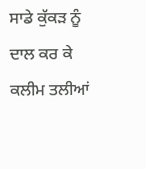ਸਾਡੇ ਕੁੱਕੜ ਨੂੰ ਦਾਲ ਕਰ ਕੇ
ਕਲੀਮ ਤਲੀਆਂ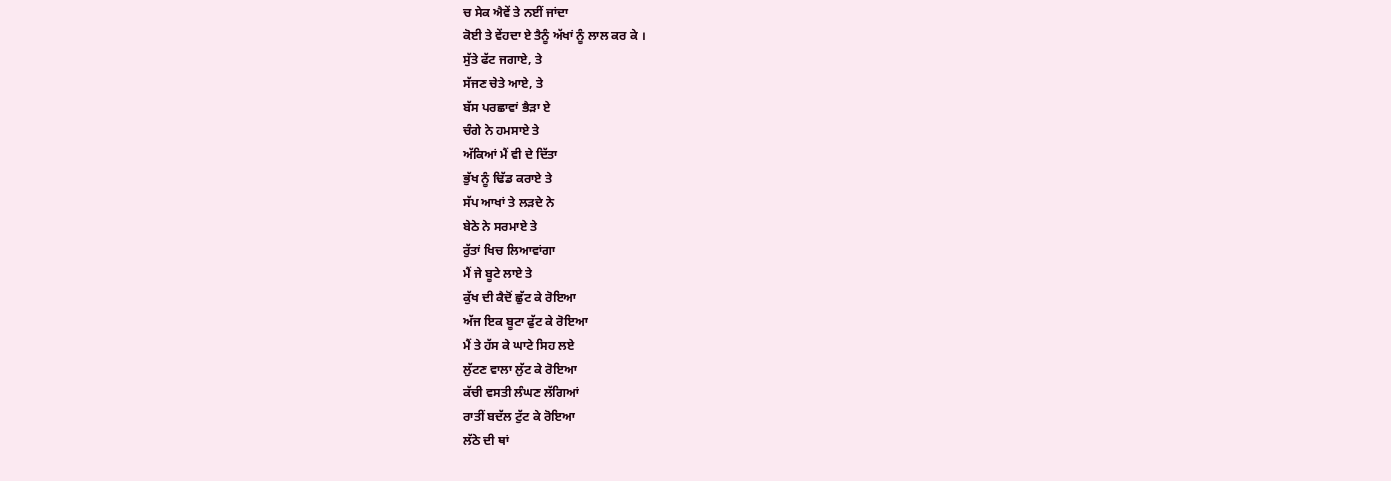ਚ ਸੇਕ ਐਵੇਂ ਤੇ ਨਈਂ ਜਾਂਦਾ
ਕੋਈ ਤੇ ਵੇਂਹਦਾ ਏ ਤੈਨੂੰ ਅੱਖਾਂ ਨੂੰ ਲਾਲ ਕਰ ਕੇ ।
ਸੁੱਤੇ ਫੱਟ ਜਗਾਏ, ਤੇ
ਸੱਜਣ ਚੇਤੇ ਆਏ, ਤੇ
ਬੱਸ ਪਰਛਾਵਾਂ ਭੈੜਾ ਏ
ਚੰਗੇ ਨੇ ਹਮਸਾਏ ਤੇ
ਅੱਕਿਆਂ ਮੈਂ ਵੀ ਦੇ ਦਿੱਤਾ
ਭੁੱਖ ਨੂੰ ਢਿੱਡ ਕਰਾਏ ਤੇ
ਸੱਪ ਆਖਾਂ ਤੇ ਲੜਦੇ ਨੇ
ਬੇਠੇ ਨੇ ਸਰਮਾਏ ਤੇ
ਰੁੱਤਾਂ ਖਿਚ ਲਿਆਵਾਂਗਾ
ਮੈਂ ਜੇ ਬੂਟੇ ਲਾਏ ਤੇ
ਕੁੱਖ ਦੀ ਕੈਦੋਂ ਛੁੱਟ ਕੇ ਰੋਇਆ
ਅੱਜ ਇਕ ਬੂਟਾ ਫੁੱਟ ਕੇ ਰੋਇਆ
ਮੈਂ ਤੇ ਹੱਸ ਕੇ ਘਾਟੇ ਸਿਹ ਲਏ
ਲੁੱਟਣ ਵਾਲਾ ਲੁੱਟ ਕੇ ਰੋਇਆ
ਕੱਚੀ ਵਸਤੀ ਲੰਘਣ ਲੱਗਿਆਂ
ਰਾਤੀਂ ਬਦੱਲ ਟੁੱਟ ਕੇ ਰੋਇਆ
ਲੱਠੇ ਦੀ ਥਾਂ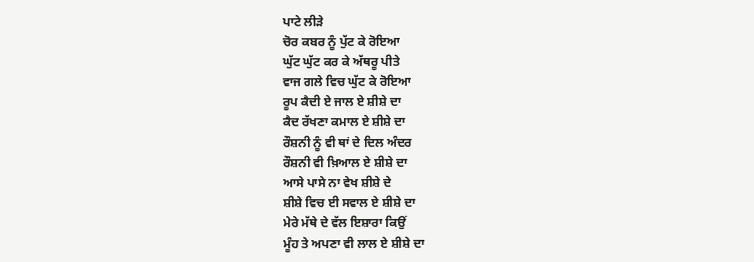ਪਾਟੇ ਲੀੜੇ
ਚੋਰ ਕਬਰ ਨੂੰ ਪੁੱਟ ਕੇ ਰੋਇਆ
ਘੁੱਟ ਘੁੱਟ ਕਰ ਕੇ ਅੱਥਰੂ ਪੀਤੇ
ਵਾਜ ਗਲੇ ਵਿਚ ਘੁੱਟ ਕੇ ਰੋਇਆ
ਰੂਪ ਕੈਦੀ ਏ ਜਾਲ ਏ ਸ਼ੀਸ਼ੇ ਦਾ
ਕੈਦ ਰੱਖਣਾ ਕਮਾਲ ਏ ਸ਼ੀਸ਼ੇ ਦਾ
ਰੌਸ਼ਨੀ ਨੂੰ ਵੀ ਥਾਂ ਦੇ ਦਿਲ ਅੰਦਰ
ਰੌਸ਼ਨੀ ਵੀ ਖ਼ਿਆਲ ਏ ਸ਼ੀਸ਼ੇ ਦਾ
ਆਸੇ ਪਾਸੇ ਨਾ ਵੇਖ ਸ਼ੀਸ਼ੇ ਦੇ
ਸ਼ੀਸ਼ੇ ਵਿਚ ਈ ਸਵਾਲ ਏ ਸ਼ੀਸ਼ੇ ਦਾ
ਮੇਰੇ ਮੱਥੇ ਦੇ ਵੱਲ ਇਸ਼ਾਰਾ ਕਿਉਂ
ਮੂੰਹ ਤੇ ਅਪਣਾ ਵੀ ਲਾਲ ਏ ਸ਼ੀਸ਼ੇ ਦਾ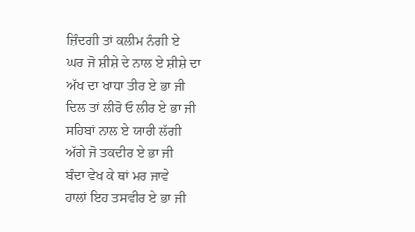ਜ਼ਿੰਦਗੀ ਤਾਂ ਕਲੀਮ ਨੰਗੀ ਏ
ਘਰ ਜੋ ਸ਼ੀਸ਼ੇ ਦੇ ਨਾਲ ਏ ਸ਼ੀਸ਼ੇ ਦਾ
ਅੱਖ ਦਾ ਖਾਧਾ ਤੀਰ ਏ ਭਾ ਜੀ
ਦਿਲ ਤਾਂ ਲੀਰੋ ਓ ਲੀਰ ਏ ਭਾ ਜੀ
ਸਹਿਬਾਂ ਨਾਲ ਏ ਯਾਰੀ ਲੱਗੀ
ਅੱਗੇ ਜੋ ਤਕਦੀਰ ਏ ਭਾ ਜੀ
ਬੰਦਾ ਵੇਖ ਕੇ ਥਾਂ ਮਰ ਜਾਵੇ
ਹਾਲਾਂ ਇਹ ਤਸਵੀਰ ਏ ਭਾ ਜੀ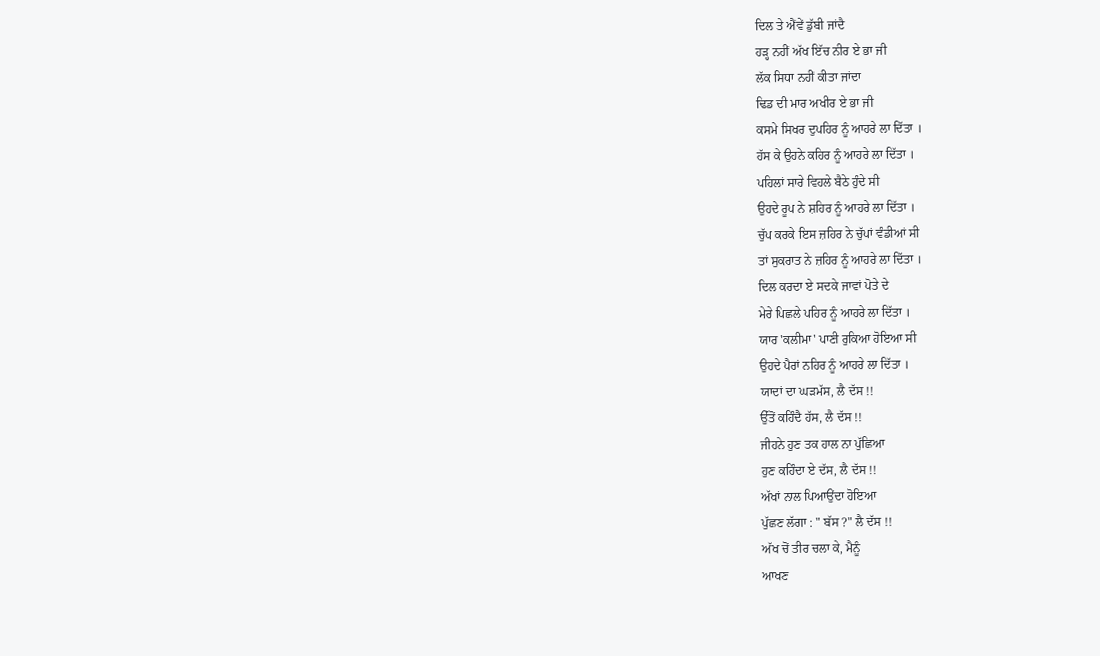ਦਿਲ ਤੇ ਐਂਵੇਂ ਡੁੱਬੀ ਜਾਂਦੈ
ਹੜ੍ਹ ਨਹੀਂ ਅੱਖ ਇੱਚ ਨੀਰ ਏ ਭਾ ਜੀ
ਲੱਕ ਸਿਧਾ ਨਹੀਂ ਕੀਤਾ ਜਾਂਦਾ
ਢਿਡ ਦੀ ਮਾਰ ਅਖੀਰ ਏ ਭਾ ਜੀ
ਕਸਮੇ ਸਿਖਰ ਦੁਪਹਿਰ ਨੂੰ ਆਹਰੇ ਲਾ ਦਿੱਤਾ ।
ਹੱਸ ਕੇ ਉਹਨੇ ਕਹਿਰ ਨੂੰ ਆਹਰੇ ਲਾ ਦਿੱਤਾ ।
ਪਹਿਲਾਂ ਸਾਰੇ ਵਿਹਲੇ ਬੈਠੇ ਹੁੰਦੇ ਸੀ
ਉਹਦੇ ਰੂਪ ਨੇ ਸ਼ਹਿਰ ਨੂੰ ਆਹਰੇ ਲਾ ਦਿੱਤਾ ।
ਚੁੱਪ ਕਰਕੇ ਇਸ ਜ਼ਹਿਰ ਨੇ ਚੁੱਪਾਂ ਵੰਡੀਆਂ ਸੀ
ਤਾਂ ਸੁਕਰਾਤ ਨੇ ਜ਼ਹਿਰ ਨੂੰ ਆਹਰੇ ਲਾ ਦਿੱਤਾ ।
ਦਿਲ ਕਰਦਾ ਏ ਸਦਕੇ ਜਾਵਾਂ ਪੋਤੇ ਦੇ
ਮੇਰੇ ਪਿਛਲੇ ਪਹਿਰ ਨੂੰ ਆਹਰੇ ਲਾ ਦਿੱਤਾ ।
ਯਾਰ 'ਕਲੀਮਾ' ਪਾਣੀ ਰੁਕਿਆ ਹੋਇਆ ਸੀ
ਉਹਦੇ ਪੈਰਾਂ ਨਹਿਰ ਨੂੰ ਆਹਰੇ ਲਾ ਦਿੱਤਾ ।
ਯਾਦਾਂ ਦਾ ਘੜਮੱਸ, ਲੈ ਦੱਸ !!
ਉੱਤੋਂ ਕਹਿੰਦੈ ਹੱਸ, ਲੈ ਦੱਸ !!
ਜੀਹਨੇ ਹੁਣ ਤਕ ਹਾਲ ਨਾ ਪੁੱਛਿਆ
ਹੁਣ ਕਹਿੰਦਾ ਏ ਦੱਸ, ਲੈ ਦੱਸ !!
ਅੱਖਾਂ ਨਾਲ ਪਿਆਉਂਦਾ ਹੋਇਆ
ਪੁੱਛਣ ਲੱਗਾ : " ਬੱਸ ?" ਲੈ ਦੱਸ !!
ਅੱਖ ਚੋਂ ਤੀਰ ਚਲਾ ਕੇ, ਮੈਨੂੰ
ਆਖਣ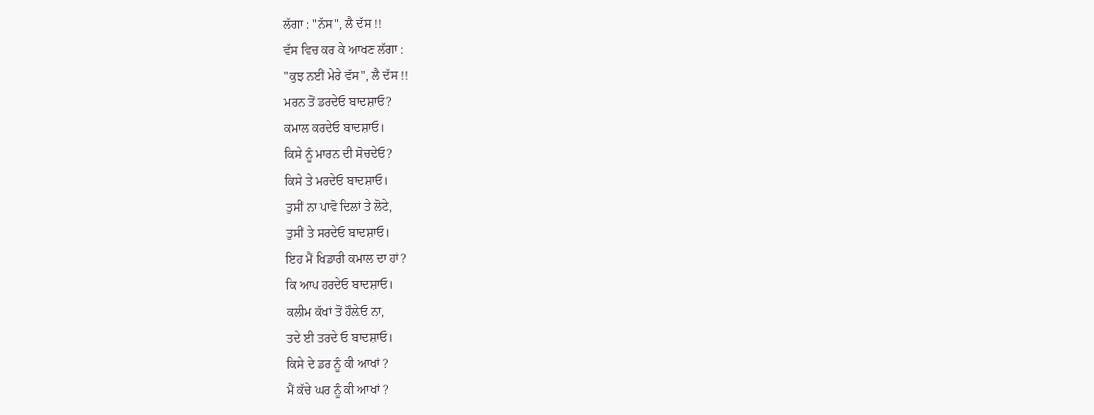ਲੱਗਾ : "ਨੱਸ", ਲੈ ਦੱਸ !!
ਵੱਸ ਵਿਚ ਕਰ ਕੇ ਆਖਣ ਲੱਗਾ :
"ਕੁਝ ਨਈਂ ਮੇਰੇ ਵੱਸ", ਲੈ ਦੱਸ !!
ਮਰਨ ਤੋਂ ਡਰਦੇਓ ਬਾਦਸ਼ਾਓ?
ਕਮਾਲ ਕਰਦੇਓ ਬਾਦਸ਼ਾਓ।
ਕਿਸੇ ਨੂੰ ਮਾਰਨ ਦੀ ਸੋਚਦੇਓ?
ਕਿਸੇ ਤੇ ਮਰਦੇਓ ਬਾਦਸ਼ਾਓ।
ਤੁਸੀਂ ਨਾ ਪਾਵੋ ਦਿਲਾਂ ਤੇ ਲੋਟੇ,
ਤੁਸੀਂ ਤੇ ਸਰਦੇਓ ਬਾਦਸ਼ਾਓ।
ਇਹ ਮੈਂ ਖਿਡਾਰੀ ਕਮਾਲ ਦਾ ਹਾਂ?
ਕਿ ਆਪ ਹਰਦੇਓ ਬਾਦਸ਼ਾਓ।
ਕਲੀਮ ਕੱਖਾਂ ਤੋਂ ਹੌਲ਼ੇਓ ਨਾ,
ਤਦੇ ਈ ਤਰਦੇ ਓ ਬਾਦਸ਼ਾਓ।
ਕਿਸੇ ਦੇ ਡਰ ਨੂੰ ਕੀ ਆਖਾਂ ?
ਮੈਂ ਕੱਚੇ ਘਰ ਨੂੰ ਕੀ ਆਖਾਂ ?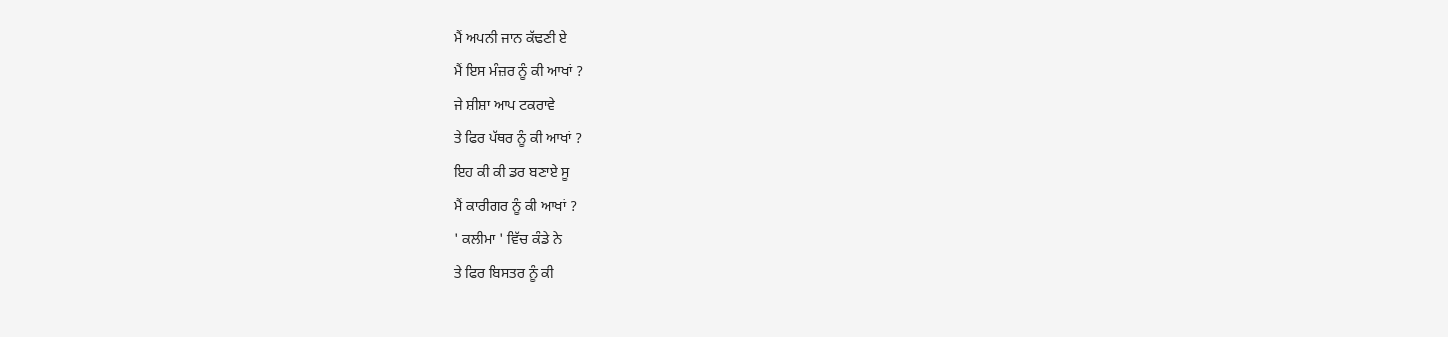ਮੈਂ ਅਪਨੀ ਜਾਨ ਕੱਢਣੀ ਏ
ਮੈਂ ਇਸ ਮੰਜ਼ਰ ਨੂੰ ਕੀ ਆਖਾਂ ?
ਜੇ ਸ਼ੀਸ਼ਾ ਆਪ ਟਕਰਾਵੇ
ਤੇ ਫਿਰ ਪੱਥਰ ਨੂੰ ਕੀ ਆਖਾਂ ?
ਇਹ ਕੀ ਕੀ ਡਰ ਬਣਾਏ ਸੂ
ਮੈਂ ਕਾਰੀਗਰ ਨੂੰ ਕੀ ਆਖਾਂ ?
' ਕਲੀਮਾ ' ਵਿੱਚ ਕੰਡੇ ਨੇ
ਤੇ ਫਿਰ ਬਿਸਤਰ ਨੂੰ ਕੀ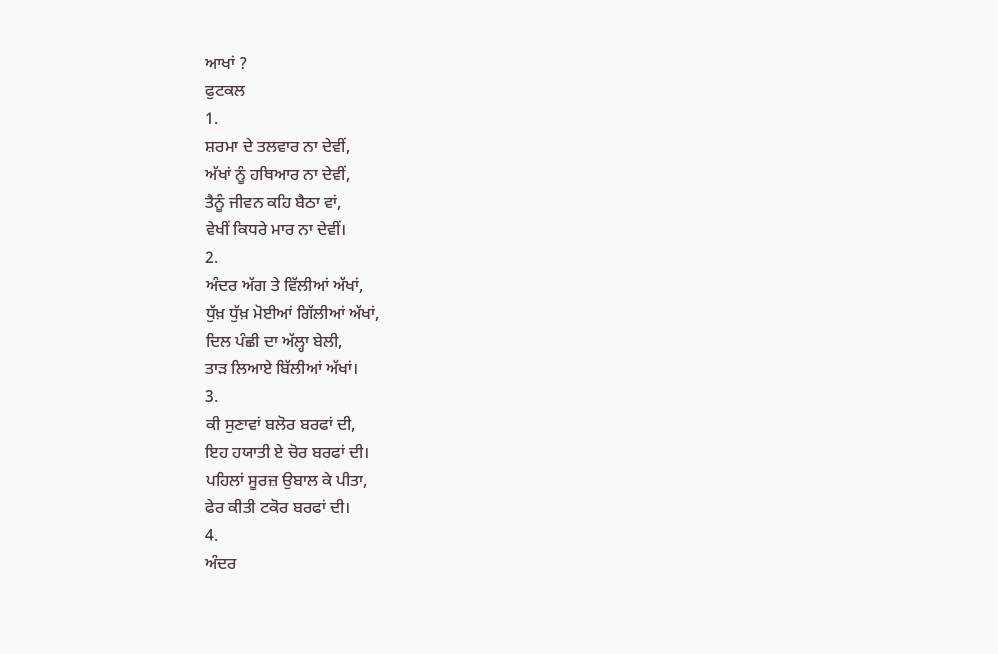ਆਖਾਂ ?
ਫੁਟਕਲ
1.
ਸ਼ਰਮਾ ਦੇ ਤਲਵਾਰ ਨਾ ਦੇਵੀਂ,
ਅੱਖਾਂ ਨੂੰ ਹਥਿਆਰ ਨਾ ਦੇਵੀਂ,
ਤੈਨੂੰ ਜੀਵਨ ਕਹਿ ਬੈਠਾ ਵਾਂ,
ਵੇਖੀਂ ਕਿਧਰੇ ਮਾਰ ਨਾ ਦੇਵੀਂ।
2.
ਅੰਦਰ ਅੱਗ ਤੇ ਵਿੱਲੀਆਂ ਅੱਖਾਂ,
ਧੁੱਖ਼ ਧੁੱਖ਼ ਮੋਈਆਂ ਗਿੱਲੀਆਂ ਅੱਖਾਂ,
ਦਿਲ ਪੰਛੀ ਦਾ ਅੱਲ੍ਹਾ ਬੇਲੀ,
ਤਾੜ ਲਿਆਏ ਬਿੱਲੀਆਂ ਅੱਖਾਂ।
3.
ਕੀ ਸੁਣਾਵਾਂ ਬਲੋਰ ਬਰਫਾਂ ਦੀ,
ਇਹ ਹਯਾਤੀ ਏ ਚੋਰ ਬਰਫਾਂ ਦੀ।
ਪਹਿਲਾਂ ਸੂਰਜ਼ ਉਬਾਲ ਕੇ ਪੀਤਾ,
ਫੇਰ ਕੀਤੀ ਟਕੋਰ ਬਰਫਾਂ ਦੀ।
4.
ਅੰਦਰ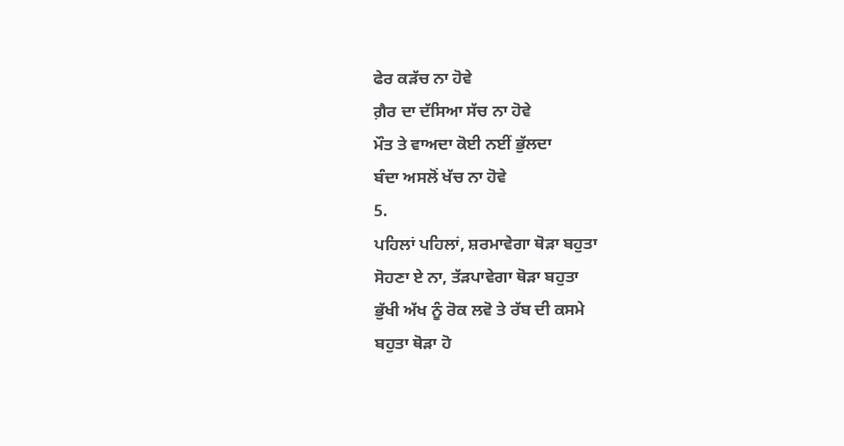ਫੇਰ ਕੜੱਚ ਨਾ ਹੋਵੇ
ਗ਼ੈਰ ਦਾ ਦੱਸਿਆ ਸੱਚ ਨਾ ਹੋਵੇ
ਮੌਤ ਤੇ ਵਾਅਦਾ ਕੋਈ ਨਈਂ ਭੁੱਲਦਾ
ਬੰਦਾ ਅਸਲੋਂ ਖੱਚ ਨਾ ਹੋਵੇ
5.
ਪਹਿਲਾਂ ਪਹਿਲਾਂ, ਸ਼ਰਮਾਵੇਗਾ ਥੋੜਾ ਬਹੁਤਾ
ਸੋਹਣਾ ਏ ਨਾ, ਤੱੜਪਾਵੇਗਾ ਥੋੜਾ ਬਹੁਤਾ
ਭੁੱਖੀ ਅੱਖ ਨੂੰ ਰੋਕ ਲਵੋ ਤੇ ਰੱਬ ਦੀ ਕਸਮੇ
ਬਹੁਤਾ ਥੋੜਾ ਹੋ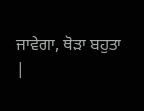ਜਾਵੇਗਾ, ਥੋੜਾ ਬਹੁਤਾ
|